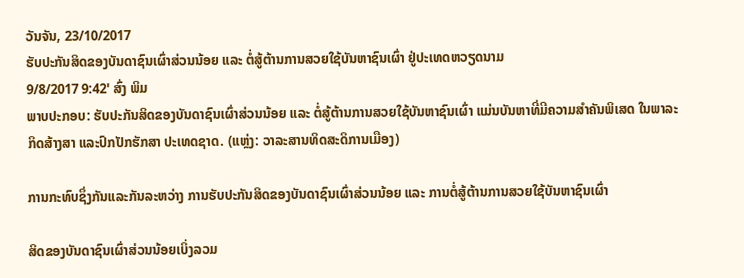ວັນຈັນ, 23/10/2017
ຮັບປະກັນສິດຂອງບັນດາຊົນເຜົ່າສ່ວນນ້ອຍ ແລະ ຕໍ່ສູ້ຕ້ານການສວຍໃຊ້ບັນຫາຊົນເຜົ່າ ຢູ່ປະເທດຫວຽດນາມ
9/8/2017 9:42' ສົ່ງ ພິມ
ພາບປະກອບ: ຮັບປະກັນສິດຂອງບັນດາຊົນເຜົ່າສ່ວນນ້ອຍ ແລະ ຕໍ່ສູ້ຕ້ານການສວຍໃຊ້ບັນຫາຊົນເຜົ່າ ແມ່ນບັນຫາທີ່ມີຄວາມສຳຄັນພິເສດ ໃນພາລະກິດສ້າງສາ ແລະປົກປັກຮັກສາ ປະເທດຊາດ. (ແຫຼ່ງ: ວາລະສານທິດສະດິການເມືອງ)

ການກະທົບຊຶ່ງກັນແລະກັນລະຫວ່າງ ການຮັບປະກັນສິດຂອງບັນດາຊົນເຜົ່າສ່ວນນ້ອຍ ແລະ ການຕໍ່ສູ້ຕ້ານການສວຍໃຊ້ບັນຫາຊົນເຜົ່າ

ສິດຂອງບັນດາຊົນເຜົ່າສ່ວນນ້ອຍເບິ່ງລວມ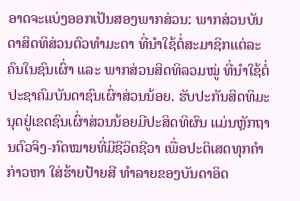ອາດຈະແບ່ງອອກເປັນສອງພາກສ່ວນ: ພາກສ່ວນບັນດາສິດທິສ່ວນຕົວທຳມະດາ ທີ່ນຳໃຊ້ຕໍ່ສະມາຊິກແຕ່ລະຄົນໃນຊົນເຜົ່າ ແລະ ພາກສ່ວນສິດທິລວມໝູ່ ທີ່ນຳໃຊ້ຕໍ່ປະຊາຄົມບັນດາຊົນເຜົ່າສ່ວນນ້ອຍ. ຮັບປະກັນສິດທິມະນຸດຢູ່ເຂດຊົນເຜົ່າສ່ວນນ້ອຍມີປະສິດທິຜົນ ແມ່ນຫຼັກຖານຕົວຈິງ-ກົດໝາຍທີ່ມີຊີວິດຊີວາ ເພື່ອປະຕິເສດທຸກຄຳກ່າວຫາ ໃສ່ຮ້າຍປ້າຍສີ ທຳລາຍຂອງບັນດາອິດ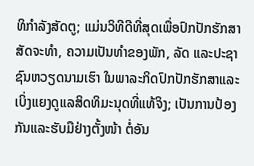ທິກຳລັງສັດຕູ; ແມ່ນວິທີດີທີ່ສຸດເພື່ອປົກປັກຮັກສາສັດຈະທຳ, ຄວາມເປັນທຳຂອງພັກ, ລັດ ແລະປະຊາຊົນຫວຽດນາມເຮົາ ໃນພາລະກິດປົກປັກຮັກສາແລະເບິ່ງແຍງດູແລສິດທິມະນຸດທີ່ແທ້ຈິງ; ເປັນການປ້ອງກັນແລະຮັບມືຢ່າງຕັ້ງໜ້າ ຕໍ່ອັນ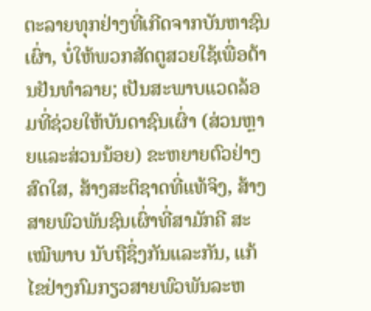ຕະລາຍທຸກຢ່າງທີ່ເກີດຈາກບັນຫາຊົນເຜົ່າ, ບໍ່ໃຫ້ພວກສັດຕູສວຍໃຊ້ເພື່ອຕ້ານຢັນທຳລາຍ; ເປັນສະພາບແວດລ້ອມທີ່ຊ່ວຍໃຫ້ບັນດາຊົນເຜົ່າ (ສ່ວນຫຼາຍແລະສ່ວນນ້ອຍ) ຂະຫຍາຍຕົວຢ່າງສົດໃສ, ສ້າງສະຕິຊາດທີ່ແທ້ຈິງ, ສ້າງສາຍພົວພັນຊົນເຜົ່າທີ່ສາມັກຄີ ສະເໝີພາບ ນັບຖືຊຶ່ງກັນແລະກັນ, ແກ້ໄຂຢ່າງກົມກຽວສາຍພົວພັນລະຫ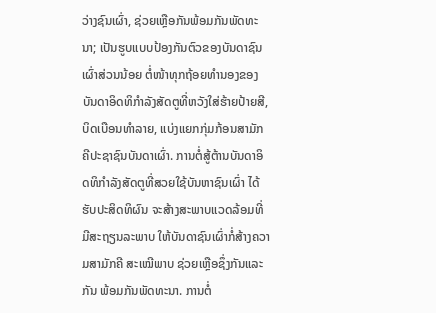ວ່າງຊົນເຜົ່າ, ຊ່ວຍເຫຼືອກັນພ້ອມກັນພັດທະນາ; ເປັນຮູບແບບປ້ອງກັນຕົວຂອງບັນດາຊົນເຜົ່າສ່ວນນ້ອຍ ຕໍ່ໜ້າທຸກຖ້ອຍທຳນອງຂອງບັນດາອິດທິກຳລັງສັດຕູທີ່ຫວັງໃສ່ຮ້າຍປ້າຍສີ, ບິດເບືອນທຳລາຍ, ແບ່ງແຍກກຸ່ມກ້ອນສາມັກຄີປະຊາຊົນບັນດາເຜົ່າ. ການຕໍ່ສູ້ຕ້ານບັນດາອິດທິກຳລັງສັດຕູທີ່ສວຍໃຊ້ບັນຫາຊົນເຜົ່າ ໄດ້ຮັບປະສິດທິຜົນ ຈະສ້າງສະພາບແວດລ້ອມທີ່ມີສະຖຽນລະພາບ ໃຫ້ບັນດາຊົນເຜົ່າກໍ່ສ້າງຄວາມສາມັກຄີ ສະເໝີພາບ ຊ່ວຍເຫຼືອຊຶ່ງກັນແລະກັນ ພ້ອມກັນພັດທະນາ. ການຕໍ່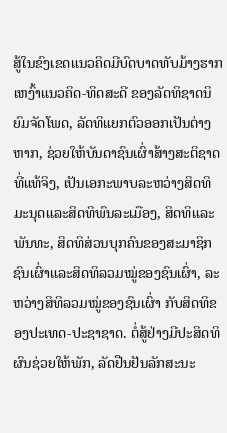ສູ້ໃນຂົງເຂດແນວຄິດມີບົດບາດທັບມ້າງຮາກເຫງົ້າແນວຄິດ-ທິດສະດີ ຂອງລັດທິຊາດນິຍົມຈັດໂພດ, ລັດທິແຍກຕົວອອກເປັນຕ່າງຫາກ, ຊ່ວຍໃຫ້ບັນດາຊົນເຜົ່າສ້າງສະຕິຊາດທີ່ແທ້ຈິງ, ເປັນເອກະພາບລະຫວ່າງສິດທິມະນຸດແລະສິດທິພົນລະເມືອງ, ສິດທິແລະພັນທະ, ສິດທິສ່ວນບຸກຄົນຂອງສະມາຊິກຊົນເຜົ່າແລະສິດທິລວມໝູ່ຂອງຊົນເຜົ່າ, ລະຫວ່າງສິທິລວມໝູ່ຂອງຊົນເຜົ່າ ກັບສິດທິຂອງປະເທດ-ປະຊາຊາດ. ຕໍ່ສູ້ຢ່າງມີປະສິດທິຜົນຊ່ວຍໃຫ້ພັກ, ລັດຢືນຢັນລັກສະນະ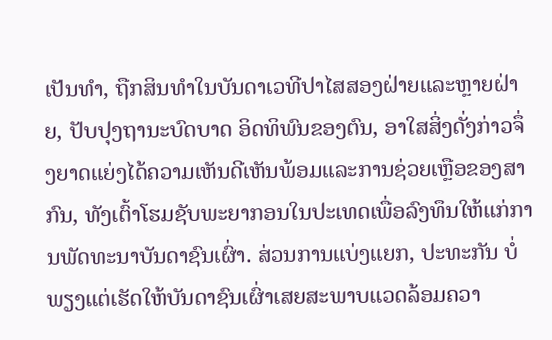ເປັນທຳ, ຖືກສິນທຳໃນບັນດາເວທີປາໄສສອງຝ່າຍແລະຫຼາຍຝ່າຍ, ປັບປຸງຖານະບົດບາດ ອິດທິພົນຂອງຕົນ, ອາໃສສິ່ງດັ່ງກ່າວຈຶ່ງຍາດແຍ່ງໄດ້ຄວາມເຫັນດີເຫັນພ້ອມແລະການຊ່ວຍເຫຼືອຂອງສາກົນ, ທັງເຕົ້າໂຮມຊັບພະຍາກອນໃນປະເທດເພື່ອລົງທຶນໃຫ້ແກ່ການພັດທະນາບັນດາຊົນເຜົ່າ. ສ່ວນການແບ່ງແຍກ, ປະທະກັນ ບໍ່ພຽງແຕ່ເຮັດໃຫ້ບັນດາຊົນເຜົ່າເສຍສະພາບແວດລ້ອມຄວາ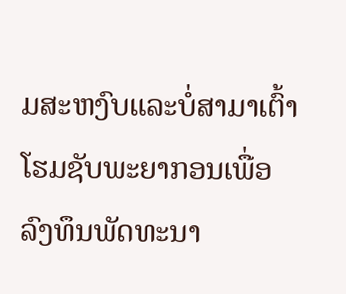ມສະຫງົບແລະບໍ່ສາມາເຕົ້າໂຮມຊັບພະຍາກອນເພື່ອລົງທຶນພັດທະນາ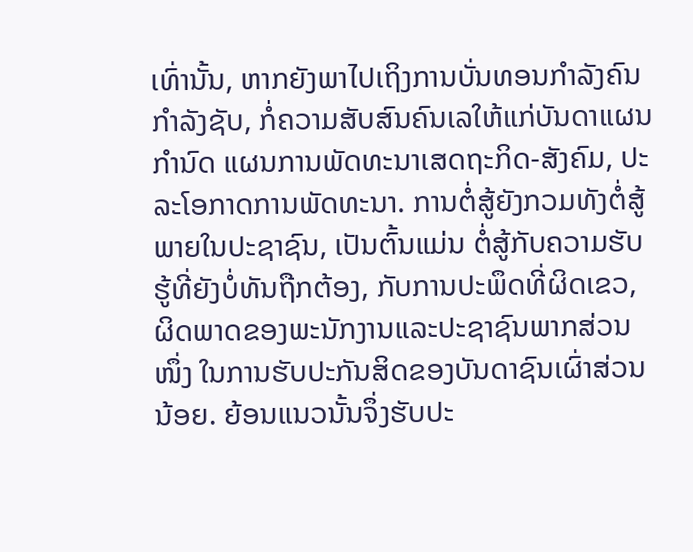ເທົ່ານັ້ນ, ຫາກຍັງພາໄປເຖິງການບັ່ນທອນກຳລັງຄົນ ກຳລັງຊັບ, ກໍ່ຄວາມສັບສົນຄົນເລໃຫ້ແກ່ບັນດາແຜນກຳນົດ ແຜນການພັດທະນາເສດຖະກິດ-ສັງຄົມ, ປະລະໂອກາດການພັດທະນາ. ການຕໍ່ສູ້ຍັງກວມທັງຕໍ່ສູ້ພາຍໃນປະຊາຊົນ, ເປັນຕົ້ນແມ່ນ ຕໍ່ສູ້ກັບຄວາມຮັບຮູ້ທີ່ຍັງບໍ່ທັນຖືກຕ້ອງ, ກັບການປະພຶດທີ່ຜິດເຂວ, ຜິດພາດຂອງພະນັກງານແລະປະຊາຊົນພາກສ່ວນໜຶ່ງ ໃນການຮັບປະກັນສິດຂອງບັນດາຊົນເຜົ່າສ່ວນນ້ອຍ. ຍ້ອນແນວນັ້ນຈຶ່ງຮັບປະ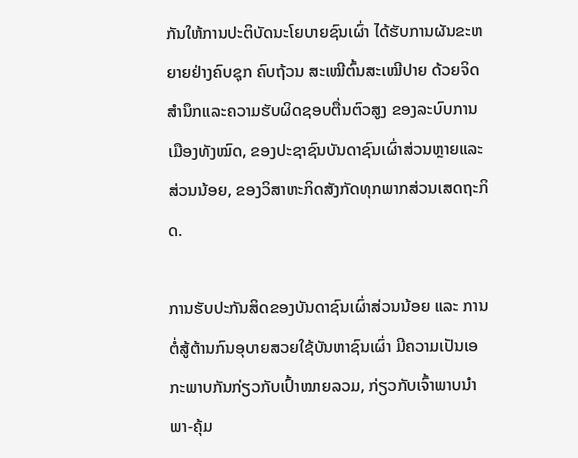ກັນໃຫ້ການປະຕິບັດນະໂຍບາຍຊົນເຜົ່າ ໄດ້ຮັບການຜັນຂະຫຍາຍຢ່າງຄົບຊຸກ ຄົບຖ້ວນ ສະເໝີຕົ້ນສະເໝີປາຍ ດ້ວຍຈິດສຳນຶກແລະຄວາມຮັບຜິດຊອບຕື່ນຕົວສູງ ຂອງລະບົບການເມືອງທັງໝົດ, ຂອງປະຊາຊົນບັນດາຊົນເຜົ່າສ່ວນຫຼາຍແລະສ່ວນນ້ອຍ, ຂອງວິສາຫະກິດສັງກັດທຸກພາກສ່ວນເສດຖະກິດ.

ການຮັບປະກັນສິດຂອງບັນດາຊົນເຜົ່າສ່ວນນ້ອຍ ແລະ ການຕໍ່ສູ້ຕ້ານກົນອຸບາຍສວຍໃຊ້ບັນຫາຊົນເຜົ່າ ມີຄວາມເປັນເອກະພາບກັນກ່ຽວກັບເປົ້າໝາຍລວມ, ກ່ຽວກັບເຈົ້າພາບນຳພາ-ຄຸ້ມ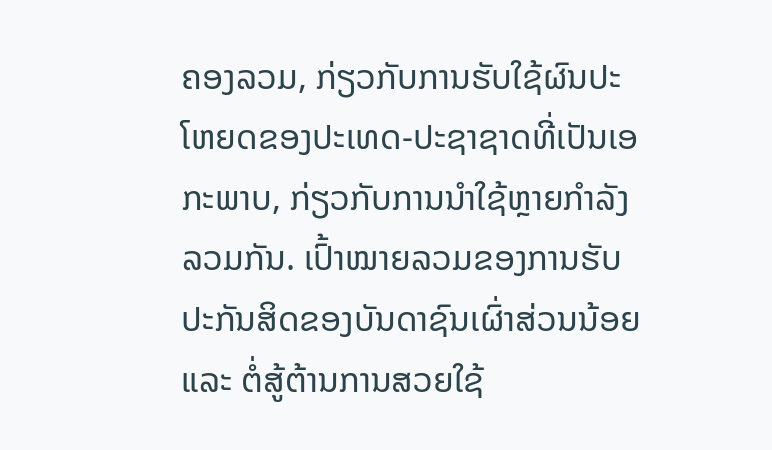ຄອງລວມ, ກ່ຽວກັບການຮັບໃຊ້ຜົນປະໂຫຍດຂອງປະເທດ-ປະຊາຊາດທີ່ເປັນເອກະພາບ, ກ່ຽວກັບການນຳໃຊ້ຫຼາຍກຳລັງລວມກັນ. ເປົ້າໝາຍລວມຂອງການຮັບປະກັນສິດຂອງບັນດາຊົນເຜົ່າສ່ວນນ້ອຍ ແລະ ຕໍ່ສູ້ຕ້ານການສວຍໃຊ້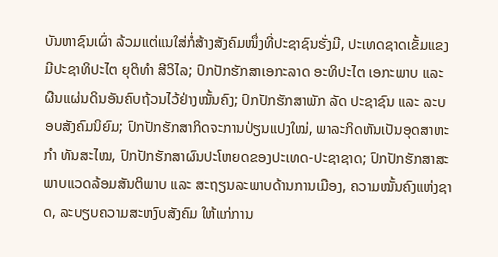ບັນຫາຊົນເຜົ່າ ລ້ວມແຕ່ແນໃສ່ກໍ່ສ້າງສັງຄົມໜຶ່ງທີ່ປະຊາຊົນຮັ່ງມີ, ປະເທດຊາດເຂັ້ມແຂງ ມີປະຊາທິປະໄຕ ຍຸຕິທຳ ສີວິໄລ; ປົກປັກຮັກສາເອກະລາດ ອະທິປະໄຕ ເອກະພາບ ແລະ ຜືນແຜ່ນດິນອັນຄົບຖ້ວນໄວ້ຢ່າງໝັ້ນຄົງ; ປົກປັກຮັກສາພັກ ລັດ ປະຊາຊົນ ແລະ ລະບອບສັງຄົມນິຍົມ; ປົກປັກຮັກສາກິດຈະການປ່ຽນແປງໃໝ່, ພາລະກິດຫັນເປັນອຸດສາຫະກຳ ທັນສະໄໝ, ປົກປັກຮັກສາຜົນປະໂຫຍດຂອງປະເທດ-ປະຊາຊາດ; ປົກປັກຮັກສາສະພາບແວດລ້ອມສັນຕິພາບ ແລະ ສະຖຽນລະພາບດ້ານການເມືອງ, ຄວາມໝັ້ນຄົງແຫ່ງຊາດ, ລະບຽບຄວາມສະຫງົບສັງຄົມ ໃຫ້ແກ່ການ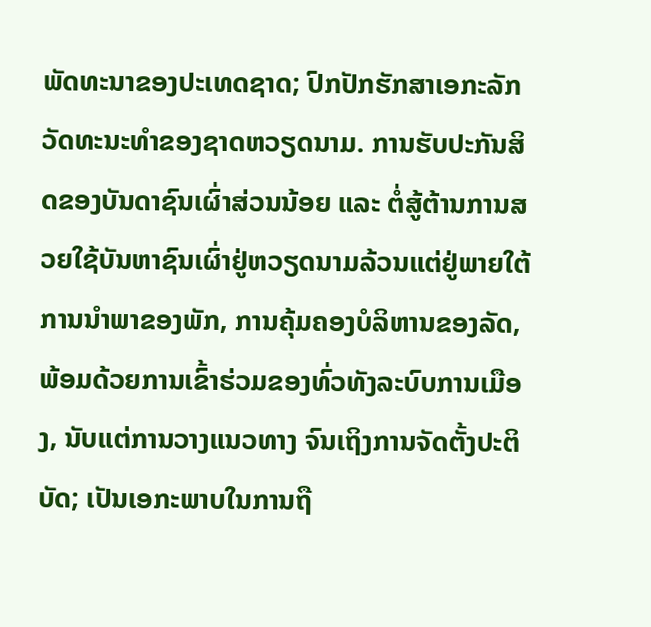ພັດທະນາຂອງປະເທດຊາດ; ປົກປັກຮັກສາເອກະລັກວັດທະນະທຳຂອງຊາດຫວຽດນາມ. ການຮັບປະກັນສິດຂອງບັນດາຊົນເຜົ່າສ່ວນນ້ອຍ ແລະ ຕໍ່ສູ້ຕ້ານການສວຍໃຊ້ບັນຫາຊົນເຜົ່າຢູ່ຫວຽດນາມລ້ວນແຕ່ຢູ່ພາຍໃຕ້ການນຳພາຂອງພັກ, ການຄຸ້ມຄອງບໍລິຫານຂອງລັດ, ພ້ອມດ້ວຍການເຂົ້າຮ່ວມຂອງທົ່ວທັງລະບົບການເມືອງ, ນັບແຕ່ການວາງແນວທາງ ຈົນເຖິງການຈັດຕັ້ງປະຕິບັດ; ເປັນເອກະພາບໃນການຖື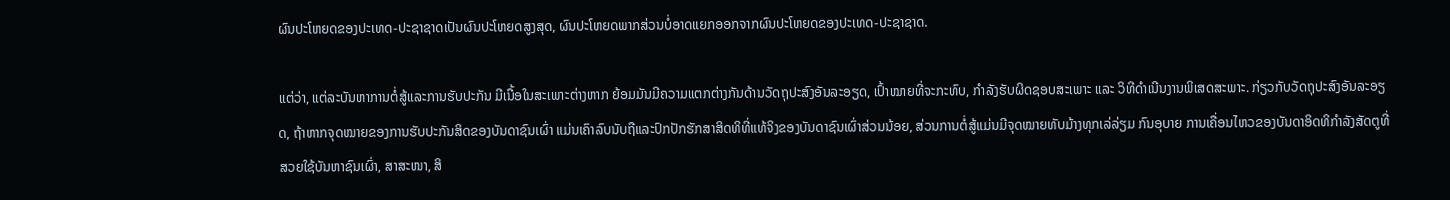ຜົນປະໂຫຍດຂອງປະເທດ-ປະຊາຊາດເປັນຜົນປະໂຫຍດສູງສຸດ, ຜົນປະໂຫຍດພາກສ່ວນບໍ່ອາດແຍກອອກຈາກຜົນປະໂຫຍດຂອງປະເທດ-ປະຊາຊາດ.

ແຕ່ວ່າ, ແຕ່ລະບັນຫາການຕໍ່ສູ້ແລະການຮັບປະກັນ ມີເນື້ອໃນສະເພາະຕ່າງຫາກ ຍ້ອມມັນມີຄວາມແຕກຕ່າງກັນດ້ານວັດຖຸປະສົງອັນລະອຽດ, ເປົ້າໝາຍທີ່ຈະກະທົບ, ກຳລັງຮັບຜິດຊອບສະເພາະ ແລະ ວິທີດຳເນີນງານພິເສດສະພາະ. ກ່ຽວກັບວັດຖຸປະສົງອັນລະອຽດ, ຖ້າຫາກຈຸດໝາຍຂອງການຮັບປະກັນສິດຂອງບັນດາຊົນເຜົ່າ ແມ່ນເຄົາລົບນັບຖືແລະປົກປັກຮັກສາສິດທິທີ່ແທ້ຈິງຂອງບັນດາຊົນເຜົ່າສ່ວນນ້ອຍ, ສ່ວນການຕໍ່ສູ້ແມ່ນມີຈຸດໝາຍທັບມ້າງທຸກເລ່ລ່ຽມ ກົນອຸບາຍ ການເຄື່ອນໄຫວຂອງບັນດາອິດທິກຳລັງສັດຕູທີ່ສວຍໃຊ້ບັນຫາຊົນເຜົ່າ, ສາສະໜາ, ສິ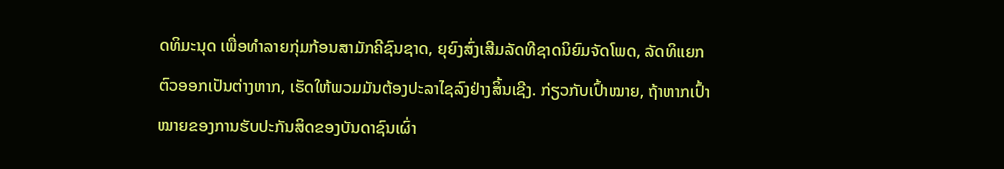ດທິມະນຸດ ເພື່ອທຳລາຍກຸ່ມກ້ອນສາມັກຄີຊົນຊາດ, ຍຸຍົງສົ່ງເສີມລັດທີຊາດນິຍົມຈັດໂພດ, ລັດທິແຍກຕົວອອກເປັນຕ່າງຫາກ, ເຮັດໃຫ້ພວມມັນຕ້ອງປະລາໄຊລົງຢ່າງສິ້ນເຊີງ. ກ່ຽວກັບເປົ້າໝາຍ, ຖ້າຫາກເປົ້າໝາຍຂອງການຮັບປະກັນສິດຂອງບັນດາຊົນເຜົ່າ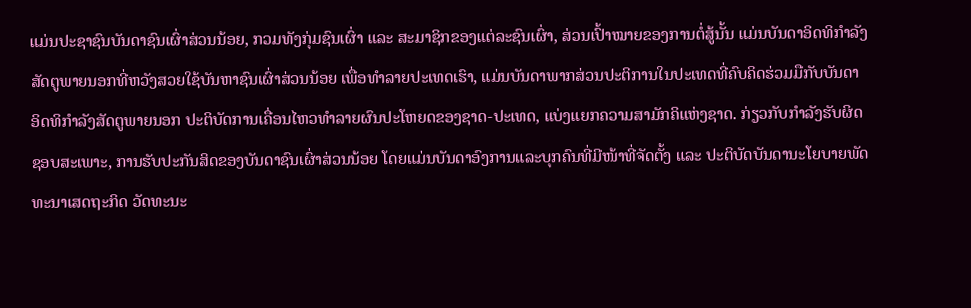ແມ່ນປະຊາຊົນບັນດາຊົນເຜົ່າສ່ວນນ້ອຍ, ກວມທັງກຸ່ມຊົນເຜົ່າ ແລະ ສະມາຊິກຂອງແຕ່ລະຊົນເຜົ່າ, ສ່ວນເປົ້າໝາຍຂອງການຕໍ່ສູ້ນັ້ນ ແມ່ນບັນດາອິດທິກຳລັງສັດຕູພາຍນອກທີ່ຫວັງສວຍໃຊ້ບັນຫາຊົນເຜົ່າສ່ວນນ້ອຍ ເພື່ອທຳລາຍປະເທດເຮົາ, ແມ່ນບັນດາພາກສ່ວນປະຕິການໃນປະເທດທີ່ຄົບຄິດຮ່ວມມືກັບບັນດາອິດທິກຳລັງສັດຕູພາຍນອກ ປະຕິບັດການເຄື່ອນໄຫວທຳລາຍຜົນປະໂຫຍດຂອງຊາດ-ປະເທດ, ແບ່ງແຍກຄວາມສາມັກຄິແຫ່ງຊາດ. ກ່ຽວກັບກຳລັງຮັບຜິດຊອບສະເພາະ, ການຮັບປະກັນສິດຂອງບັນດາຊົນເຜົ່າສ່ວນນ້ອຍ ໂດຍແມ່ນບັນດາອົງການແລະບຸກຄົນທີ່ມີໜ້າທີ່ຈັດຕັ້ງ ແລະ ປະຕິບັດບັນດານະໂຍບາຍພັດທະນາເສດຖະກິດ ວັດທະນະ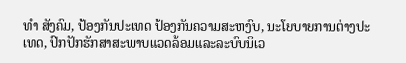ທຳ ສັງຄົມ, ປ້ອງກັນປະເທດ ປ້ອງກັນຄວາມສະຫງົບ, ນະໂຍບາຍການຕ່າງປະເທດ, ປົກປັກຮັກສາສະພາບແວດລ້ອມແລະລະບົບນິເວ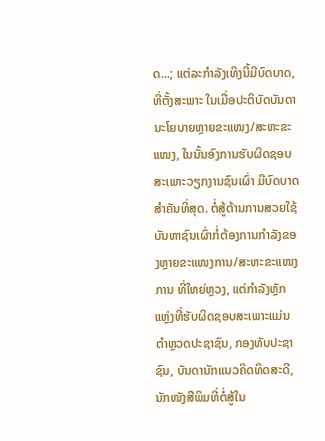ດ...; ແຕ່ລະກຳລັງເທິງນີ້ມີບົດບາດ, ທີ່ຕັ້ງສະພາະ ໃນເມື່ອປະຕິບັດບັນດານະໂຍບາຍຫຼາຍຂະແໜງ/ສະຫະຂະແໜງ, ໃນນັ້ນອົງການຮັບຜິດຊອບສະເພາະວຽກງານຊົນເຜົ່າ ມີບົດບາດສຳຄັນທີ່ສຸດ. ຕໍ່ສູ້ຕ້ານການສວຍໃຊ້ບັນຫາຊົນເຜົ່າກໍ່ຕ້ອງການກຳລັງຂອງຫຼາຍຂະແໜງການ/ສະຫະຂະແໜງການ ທີ່ໃຫຍ່ຫຼວງ, ແຕ່ກຳລັງຫຼັກແຫຼ່ງທີ່ຮັບຜິດຊອບສະເພາະແມ່ນຕຳຫຼວດປະຊາຊົນ, ກອງທັບປະຊາຊົນ, ບັນດານັກແນວຄິດທິດສະດີ, ນັກໜັງສືພິມທີ່ຕໍ່ສູ້ໃນ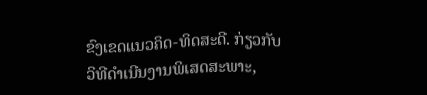ຂົງເຂດແນວຄິດ-ທິດສະດີ. ກ່ຽວກັບວິທີດຳເນີນງານພິເສດສະພາະ,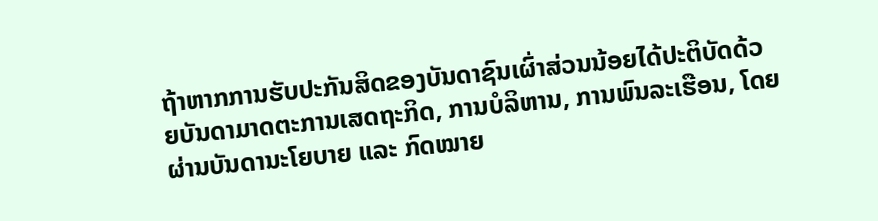ຖ້າຫາກການຮັບປະກັນສິດຂອງບັນດາຊົນເຜົ່າສ່ວນນ້ອຍໄດ້ປະຕິບັດດ້ວຍບັນດາມາດຕະການເສດຖະກິດ, ການບໍລິຫານ, ການພົນລະເຮືອນ, ໂດຍຜ່ານບັນດານະໂຍບາຍ ແລະ ກົດໝາຍ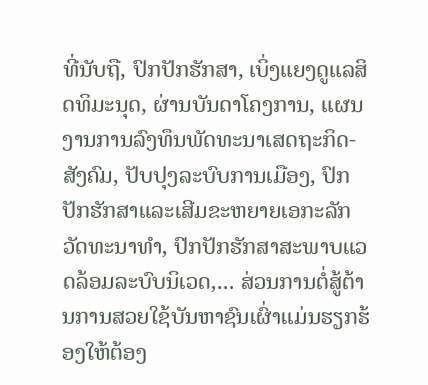ທີ່ນັບຖື, ປົກປັກຮັກສາ, ເບິ່ງແຍງດູແລສິດທິມະນຸດ, ຜ່ານບັນດາໂຄງການ, ແຜນງານການລົງທຶນພັດທະນາເສດຖະກິດ-ສັງຄົມ, ປັບປຸງລະບົບການເມືອງ, ປົກປັກຮັກສາແລະເສີມຂະຫຍາຍເອກະລັກວັດທະນາທຳ, ປົກປັກຮັກສາສະພາບແວດລ້ອມລະບົບນິເວດ,... ສ່ວນການຕໍ່ສູ້ຕ້ານການສວຍໃຊ້ບັນຫາຊົນເຜົ່າແມ່ນຮຽກຮ້ອງໃຫ້ຕ້ອງ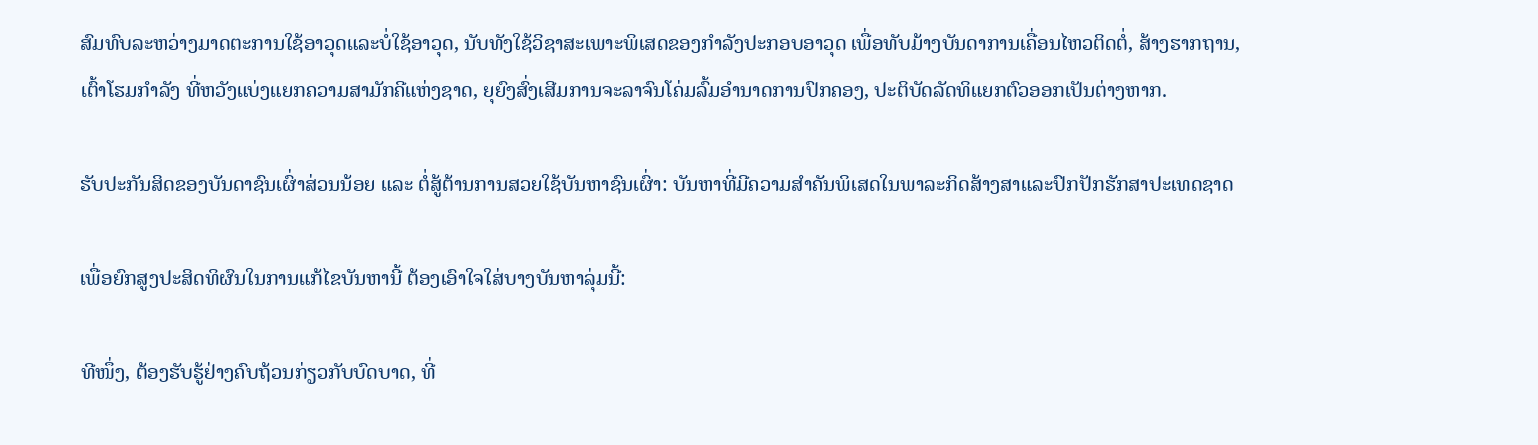ສົມທົບລະຫວ່າງມາດຕະການໃຊ້ອາວຸດແລະບໍ່ໃຊ້ອາວຸດ, ນັບທັງໃຊ້ວິຊາສະເພາະພິເສດຂອງກຳລັງປະກອບອາວຸດ ເພື່ອທັບມ້າງບັນດາການເຄື່ອນໄຫວຕິດຕໍ່, ສ້າງຮາກຖານ, ເຕົ້າໂຮມກຳລັງ ທີ່ຫວັງແບ່ງແຍກຄວາມສາມັກຄີແຫ່ງຊາດ, ຍຸຍົງສົ່ງເສີມການຈະລາຈົນໂຄ່ມລົ້ມອຳນາດການປົກຄອງ, ປະຕິບັດລັດທິແຍກຕົວອອກເປັນຕ່າງຫາກ.

ຮັບປະກັນສິດຂອງບັນດາຊົນເຜົ່າສ່ວນນ້ອຍ ແລະ ຕໍ່ສູ້ຕ້ານການສວຍໃຊ້ບັນຫາຊົນເຜົ່າ: ບັນຫາທີ່ມີຄວາມສຳຄັນພິເສດໃນພາລະກິດສ້າງສາແລະປົກປັກຮັກສາປະເທດຊາດ

ເພື່ອຍົກສູງປະສິດທິຜົນໃນການແກ້ໄຂບັນຫານີ້ ຕ້ອງເອົາໃຈໃສ່ບາງບັນຫາລຸ່ມນີ້:

ທີໜຶ່ງ, ຕ້ອງຮັບຮູ້ຢ່າງຄົບຖ້ວນກ່ຽວກັບບົດບາດ, ທີ່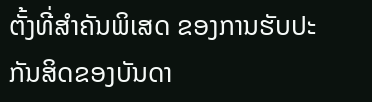ຕັ້ງທີ່ສຳຄັນພິເສດ ຂອງການຮັບປະກັນສິດຂອງບັນດາ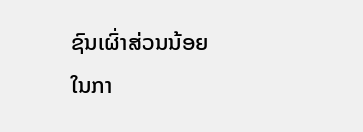ຊົນເຜົ່າສ່ວນນ້ອຍ ໃນກາ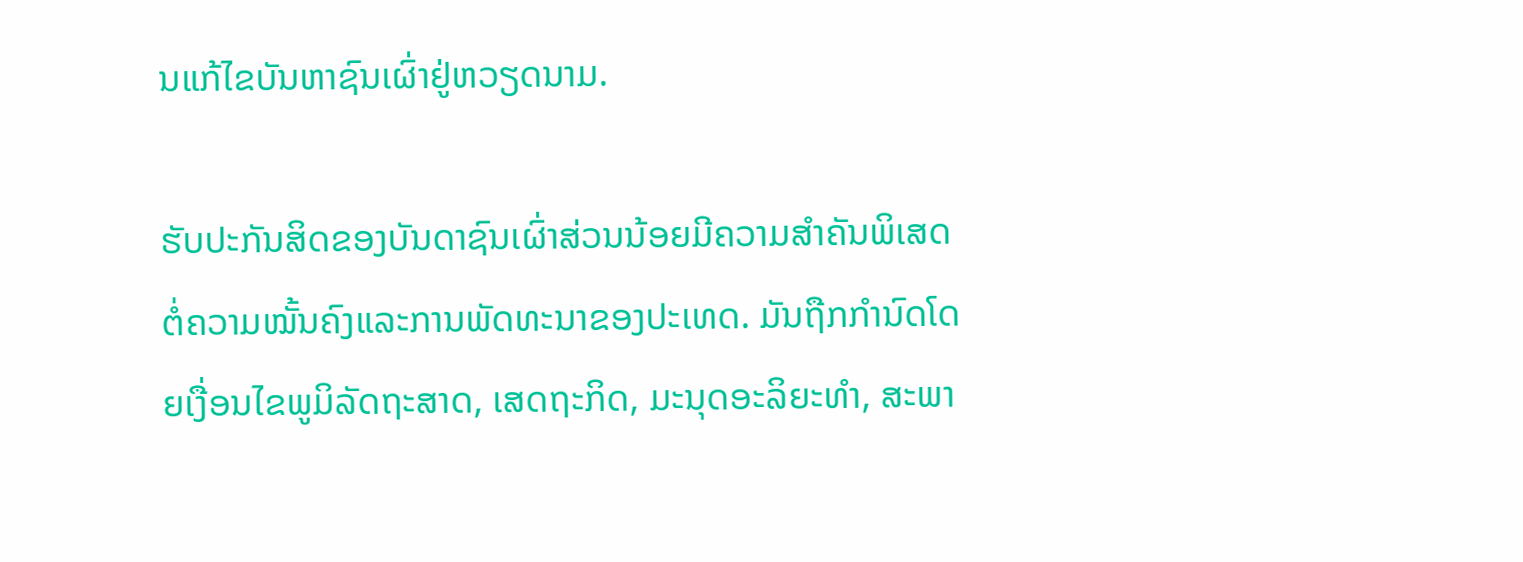ນແກ້ໄຂບັນຫາຊົນເຜົ່າຢູ່ຫວຽດນາມ.

ຮັບປະກັນສິດຂອງບັນດາຊົນເຜົ່າສ່ວນນ້ອຍມີຄວາມສຳຄັນພິເສດຕໍ່ຄວາມໝັ້ນຄົງແລະການພັດທະນາຂອງປະເທດ. ມັນຖືກກຳນົດໂດຍເງື່ອນໄຂພູມິລັດຖະສາດ, ເສດຖະກິດ, ມະນຸດອະລິຍະທຳ, ສະພາ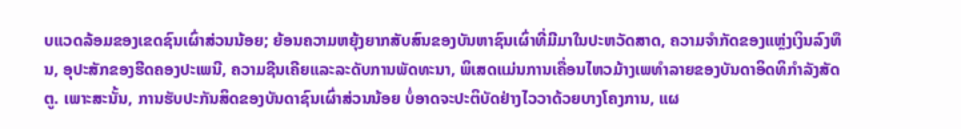ບແວດລ້ອມຂອງເຂດຊົນເຜົ່າສ່ວນນ້ອຍ; ຍ້ອນຄວາມຫຍຸ້ງຍາກສັບສົນຂອງບັນຫາຊົນເຜົ່າທີ່ມີມາໃນປະຫວັດສາດ, ຄວາມຈຳກັດຂອງແຫຼ່ງເງິນລົງທຶນ, ອຸປະສັກຂອງຮີດຄອງປະເພນີ, ຄວາມຊີນເຄີຍແລະລະດັບການພັດທະນາ, ພິເສດແມ່ນການເຄື່ອນໄຫວມ້າງເພທຳລາຍຂອງບັນດາອິດທິກຳລັງສັດຕູ. ເພາະສະນັ້ນ, ການຮັບປະກັນສິດຂອງບັນດາຊົນເຜົ່າສ່ວນນ້ອຍ ບໍ່ອາດຈະປະຕິບັດຢ່າງໄວວາດ້ວຍບາງໂຄງການ, ແຜ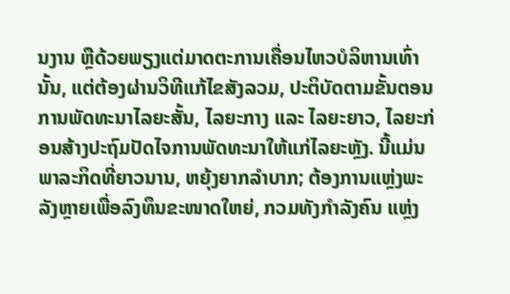ນງານ ຫຼືດ້ວຍພຽງແຕ່ມາດຕະການເຄື່ອນໄຫວບໍລິຫານເທົ່ານັ້ນ, ແຕ່ຕ້ອງຜ່ານວິທີແກ້ໄຂສັງລວມ, ປະຕິບັດຕາມຂັ້ນຕອນການພັດທະນາໄລຍະສັ້ນ, ໄລຍະກາງ ແລະ ໄລຍະຍາວ, ໄລຍະກ່ອນສ້າງປະຖົມປັດໄຈການພັດທະນາໃຫ້ແກ່ໄລຍະຫຼັງ. ນີ້ແມ່ນພາລະກິດທີ່ຍາວນານ, ຫຍຸ້ງຍາກລຳບາກ; ຕ້ອງການແຫຼ່ງພະລັງຫຼາຍເພື່ອລົງທຶນຂະໜາດໃຫຍ່, ກວມທັງກຳລັງຄົນ ແຫຼ່ງ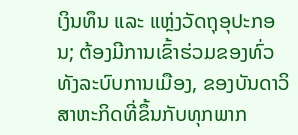ເງິນທຶນ ແລະ ແຫຼ່ງວັດຖຸອຸປະກອນ; ຕ້ອງມີການເຂົ້າຮ່ວມຂອງທົ່ວທັງລະບົບການເມືອງ, ຂອງບັນດາວິສາຫະກິດທີ່ຂຶ້ນກັບທຸກພາກ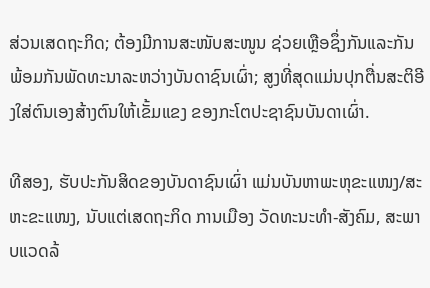ສ່ວນເສດຖະກິດ; ຕ້ອງມີການສະໜັບສະໜູນ ຊ່ວຍເຫຼືອຊຶ່ງກັນແລະກັນ ພ້ອມກັນພັດທະນາລະຫວ່າງບັນດາຊົນເຜົ່າ; ສູງທີ່ສຸດແມ່ນປຸກຕື່ນສະຕິອີງໃສ່ຕົນເອງສ້າງຕົນໃຫ້ເຂັ້ມແຂງ ຂອງກະໂຕປະຊາຊົນບັນດາເຜົ່າ.

ທີສອງ, ຮັບປະກັນສິດຂອງບັນດາຊົນເຜົ່າ ແມ່ນບັນຫາພະຫຸຂະແໜງ/ສະຫະຂະແໜງ, ນັບແຕ່ເສດຖະກິດ ການເມືອງ ວັດທະນະທຳ-ສັງຄົມ, ສະພາບແວດລ້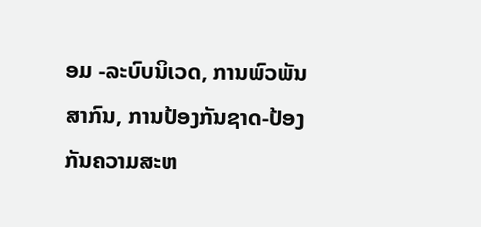ອມ -ລະບົບນິເວດ, ການພົວພັນສາກົນ, ການປ້ອງກັນຊາດ-ປ້ອງກັນຄວາມສະຫ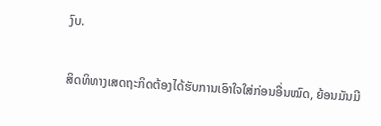ງົບ.

ສິດທິທາງເສດຖະກິດຕ້ອງໄດ້ຮັບການເອົາໃຈໃສ່ກ່ອນອື່ນໝົດ, ຍ້ອນມັນມີ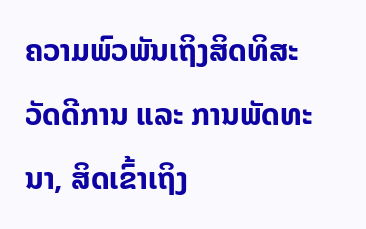ຄວາມພົວພັນເຖິງສິດທິສະວັດດີການ ແລະ ການພັດທະນາ, ສິດເຂົ້າເຖິງ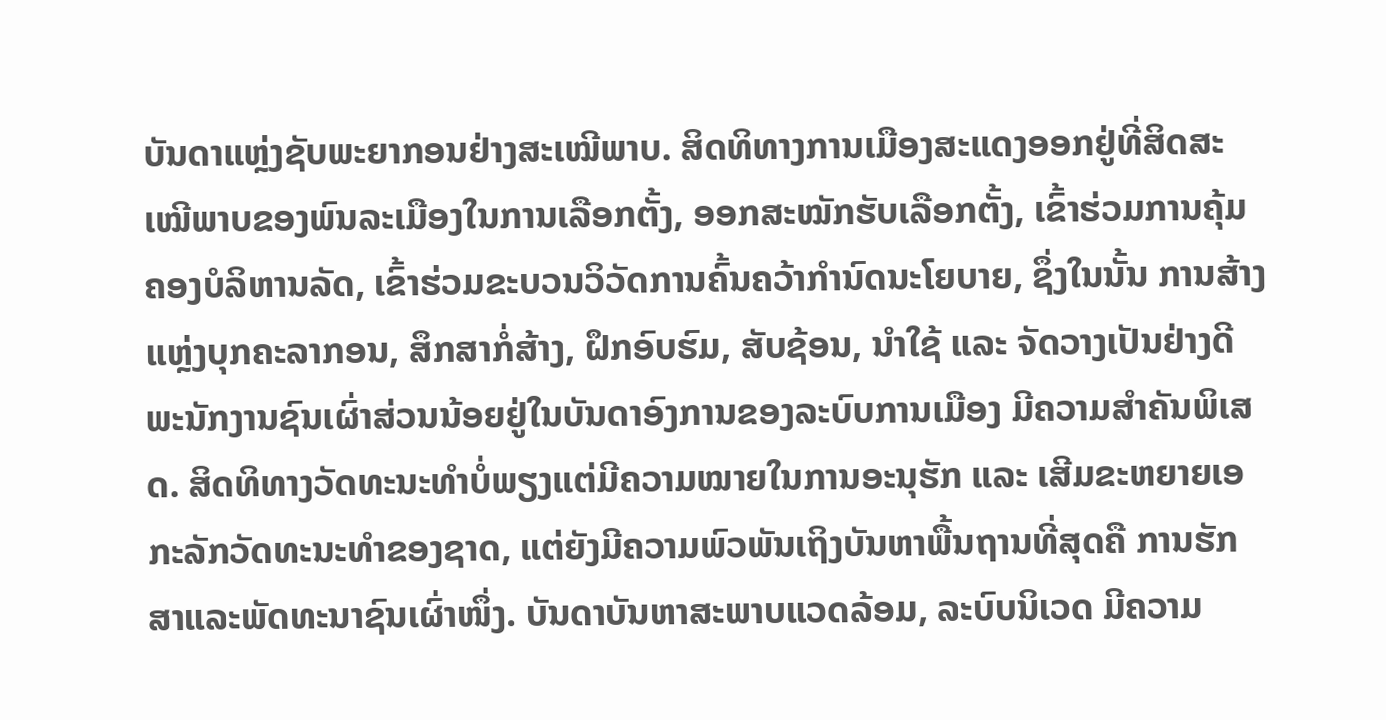ບັນດາແຫຼ່ງຊັບພະຍາກອນຢ່າງສະເໝີພາບ. ສິດທິທາງການເມືອງສະແດງອອກຢູ່ທີ່ສິດສະເໝີພາບຂອງພົນລະເມືອງໃນການເລືອກຕັ້ງ, ອອກສະໝັກຮັບເລືອກຕັ້ງ, ເຂົ້າຮ່ວມການຄຸ້ມຄອງບໍລິຫານລັດ, ເຂົ້າຮ່ວມຂະບວນວິວັດການຄົ້ນຄວ້າກຳນົດນະໂຍບາຍ, ຊຶ່ງໃນນັ້ນ ການສ້າງແຫຼ່ງບຸກຄະລາກອນ, ສຶກສາກໍ່ສ້າງ, ຝຶກອົບຮົມ, ສັບຊ້ອນ, ນຳໃຊ້ ແລະ ຈັດວາງເປັນຢ່າງດີພະນັກງານຊົນເຜົ່າສ່ວນນ້ອຍຢູ່ໃນບັນດາອົງການຂອງລະບົບການເມືອງ ມີຄວາມສຳຄັນພິເສດ. ສິດທິທາງວັດທະນະທຳບໍ່ພຽງແຕ່ມີຄວາມໝາຍໃນການອະນຸຮັກ ແລະ ເສີມຂະຫຍາຍເອກະລັກວັດທະນະທຳຂອງຊາດ, ແຕ່ຍັງມີຄວາມພົວພັນເຖິງບັນຫາພື້ນຖານທີ່ສຸດຄື ການຮັກສາແລະພັດທະນາຊົນເຜົ່າໜຶ່ງ. ບັນດາບັນຫາສະພາບແວດລ້ອມ, ລະບົບນິເວດ ມີຄວາມ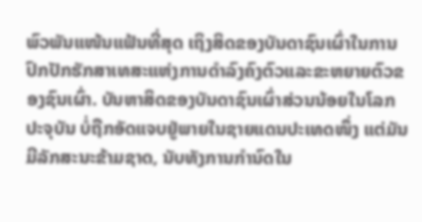ພົວພັນແໜ້ນແຟ້ນທີ່ສຸດ ເຖິງສິດຂອງບັນດາຊົນເຜົ່າໃນການປົກປັກຮັກສາເທສະແຫ່ງການດຳລົງຄົງຕົວແລະຂະຫຍາຍຕົວຂອງຊົນເຜົ່າ. ບັນຫາສິດຂອງບັນດາຊົນເຜົ່າສ່ວນນ້ອຍໃນໂລກປະຈຸບັນ ບໍ່ຖືກອັດແຈບຢູ່ພາຍໃນຊາຍແດນປະເທດໜຶ່ງ ແຕ່ມັນມີລັກສະນະຂ້າມຊາດ, ນັບທັງການກຳນົດໃນ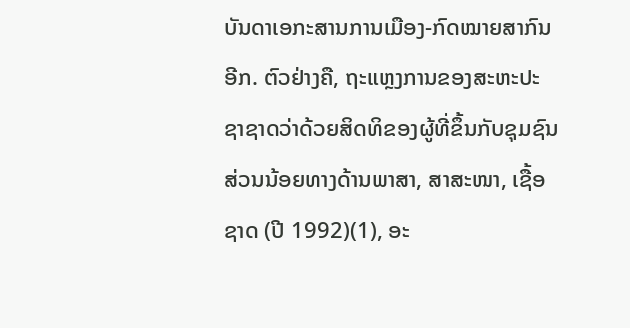ບັນດາເອກະສານການເມືອງ-ກົດໝາຍສາກົນອີກ. ຕົວຢ່າງຄື, ຖະແຫຼງການຂອງສະຫະປະຊາຊາດວ່າດ້ວຍສິດທິຂອງຜູ້ທີ່ຂຶ້ນກັບຊຸມຊົນສ່ວນນ້ອຍທາງດ້ານພາສາ, ສາສະໜາ, ເຊື້ອຊາດ (ປີ 1992)(1), ອະ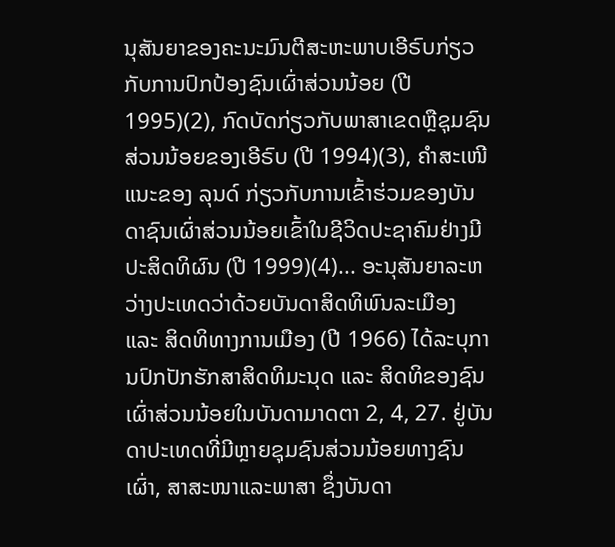ນຸສັນຍາຂອງຄະນະມົນຕີສະຫະພາບເອີຣົບກ່ຽວກັບການປົກປ້ອງຊົນເຜົ່າສ່ວນນ້ອຍ (ປີ 1995)(2), ກົດບັດກ່ຽວກັບພາສາເຂດຫຼືຊຸມຊົນສ່ວນນ້ອຍຂອງເອີຣົບ (ປີ 1994)(3), ຄຳສະເໜີແນະຂອງ ລຸນດ໌ ກ່ຽວກັບການເຂົ້າຮ່ວມຂອງບັນດາຊົນເຜົ່າສ່ວນນ້ອຍເຂົ້າໃນຊີວິດປະຊາຄົມຢ່າງມີປະສິດທິຜົນ (ປີ 1999)(4)... ອະນຸສັນຍາລະຫວ່າງປະເທດວ່າດ້ວຍບັນດາສິດທິພົນລະເມືອງ ແລະ ສິດທິທາງການເມືອງ (ປີ 1966) ໄດ້ລະບຸການປົກປັກຮັກສາສິດທິມະນຸດ ແລະ ສິດທິຂອງຊົນເຜົ່າສ່ວນນ້ອຍໃນບັນດາມາດຕາ 2, 4, 27. ຢູ່ບັນດາປະເທດທີ່ມີຫຼາຍຊຸມຊົນສ່ວນນ້ອຍທາງຊົນເຜົ່າ, ສາສະໜາແລະພາສາ ຊຶ່ງບັນດາ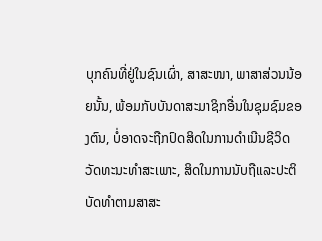ບຸກຄົນທີ່ຢູ່ໃນຊົນເຜົ່າ, ສາສະໜາ, ພາສາສ່ວນນ້ອຍນັ້ນ, ພ້ອມກັບບັນດາສະມາຊິກອື່ນໃນຊຸມຊົມຂອງຕົນ, ບໍ່ອາດຈະຖືກປົດສິດໃນການດຳເນີນຊີວິດວັດທະນະທຳສະເພາະ, ສິດໃນການນັບຖືແລະປະຕິບັດທຳຕາມສາສະ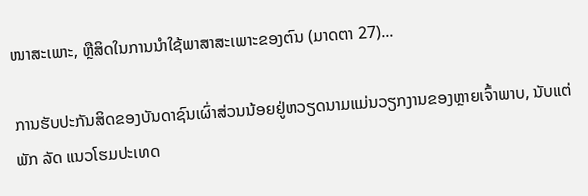ໜາສະເພາະ, ຫຼືສິດໃນການນຳໃຊ້ພາສາສະເພາະຂອງຕົນ (ມາດຕາ 27)...

ການຮັບປະກັນສິດຂອງບັນດາຊົນເຜົ່າສ່ວນນ້ອຍຢູ່ຫວຽດນາມແມ່ນວຽກງານຂອງຫຼາຍເຈົ້າພາບ, ນັບແຕ່ພັກ ລັດ ແນວໂຮມປະເທດ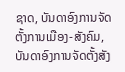ຊາດ, ບັນດາອົງການຈັດຕັ້ງການເມືອງ-ສັງຄົມ, ບັນດາອົງການຈັດຕັ້ງສັງ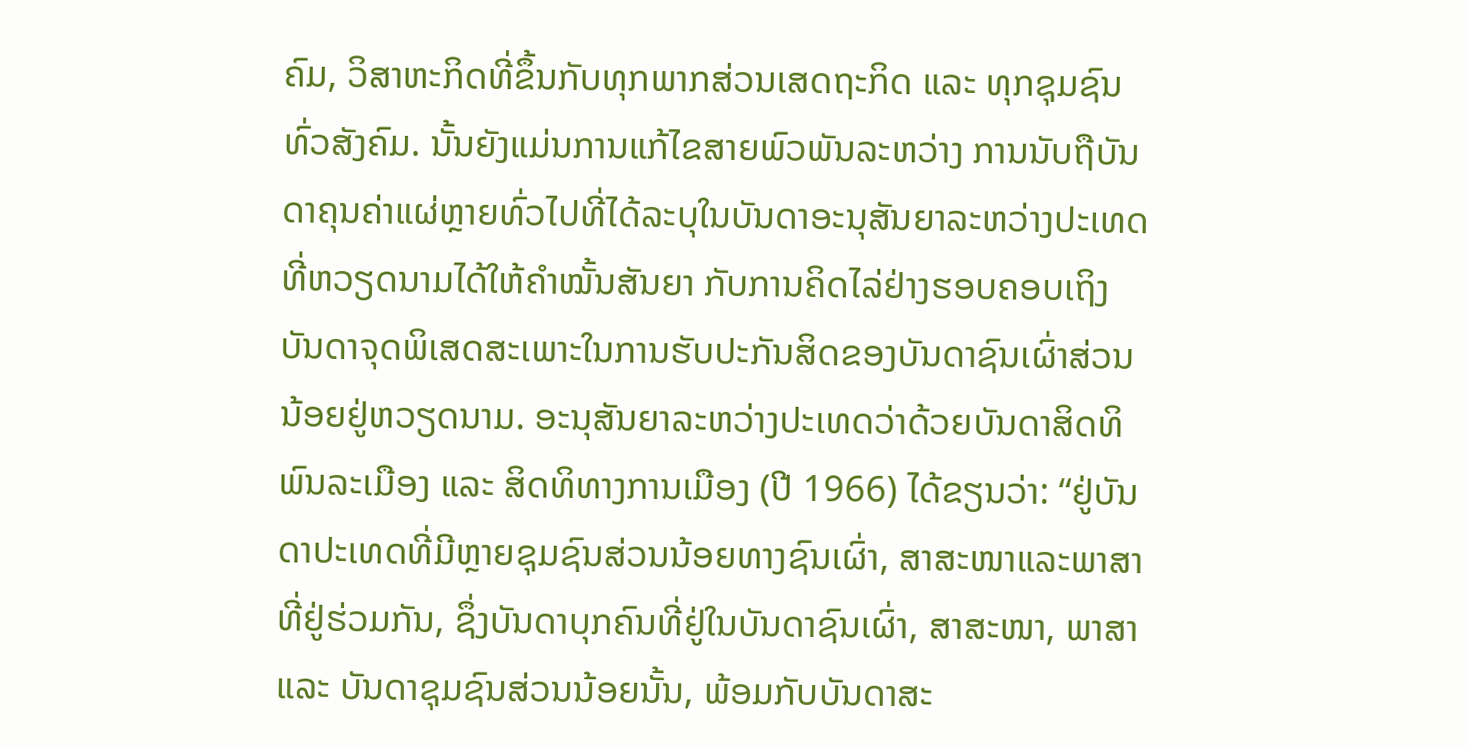ຄົມ, ວິສາຫະກິດທີ່ຂຶ້ນກັບທຸກພາກສ່ວນເສດຖະກິດ ແລະ ທຸກຊຸມຊົນທົ່ວສັງຄົມ. ນັ້ນຍັງແມ່ນການແກ້ໄຂສາຍພົວພັນລະຫວ່າງ ການນັບຖືບັນດາຄຸນຄ່າແຜ່ຫຼາຍທົ່ວໄປທີ່ໄດ້ລະບຸໃນບັນດາອະນຸສັນຍາລະຫວ່າງປະເທດທີ່ຫວຽດນາມໄດ້ໃຫ້ຄຳໝັ້ນສັນຍາ ກັບການຄິດໄລ່ຢ່າງຮອບຄອບເຖິງບັນດາຈຸດພິເສດສະເພາະໃນການຮັບປະກັນສິດຂອງບັນດາຊົນເຜົ່າສ່ວນນ້ອຍຢູ່ຫວຽດນາມ. ອະນຸສັນຍາລະຫວ່າງປະເທດວ່າດ້ວຍບັນດາສິດທິພົນລະເມືອງ ແລະ ສິດທິທາງການເມືອງ (ປີ 1966) ໄດ້ຂຽນວ່າ: “ຢູ່ບັນດາປະເທດທີ່ມີຫຼາຍຊຸມຊົນສ່ວນນ້ອຍທາງຊົນເຜົ່າ, ສາສະໜາແລະພາສາ ທີ່ຢູ່ຮ່ວມກັນ, ຊຶ່ງບັນດາບຸກຄົນທີ່ຢູ່ໃນບັນດາຊົນເຜົ່າ, ສາສະໜາ, ພາສາ ແລະ ບັນດາຊຸມຊົນສ່ວນນ້ອຍນັ້ນ, ພ້ອມກັບບັນດາສະ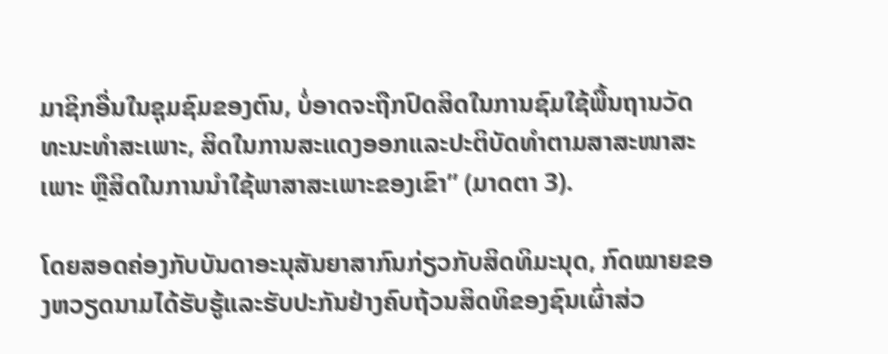ມາຊິກອື່ນໃນຊຸມຊົມຂອງຕົນ, ບໍ່ອາດຈະຖືກປົດສິດໃນການຊົມໃຊ້ພື້ນຖານວັດທະນະທຳສະເພາະ, ສິດໃນການສະແດງອອກແລະປະຕິບັດທຳຕາມສາສະໜາສະເພາະ ຫຼືສິດໃນການນຳໃຊ້ພາສາສະເພາະຂອງເຂົາ” (ມາດຕາ 3).

ໂດຍສອດຄ່ອງກັບບັນດາອະນຸສັນຍາສາກົນກ່ຽວກັບສິດທິມະນຸດ, ກົດໝາຍຂອງຫວຽດນາມໄດ້ຮັບຮູ້ແລະຮັບປະກັນຢ່າງຄົບຖ້ວນສິດທິຂອງຊົນເຜົ່າສ່ວ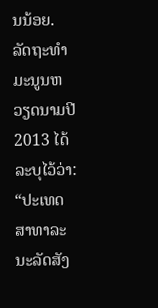ນນ້ອຍ. ລັດຖະທຳມະນູນຫວຽດນາມປີ 2013 ໄດ້ລະບຸໄວ້ວ່າ: “ປະເທດສາທາລະນະລັດສັງ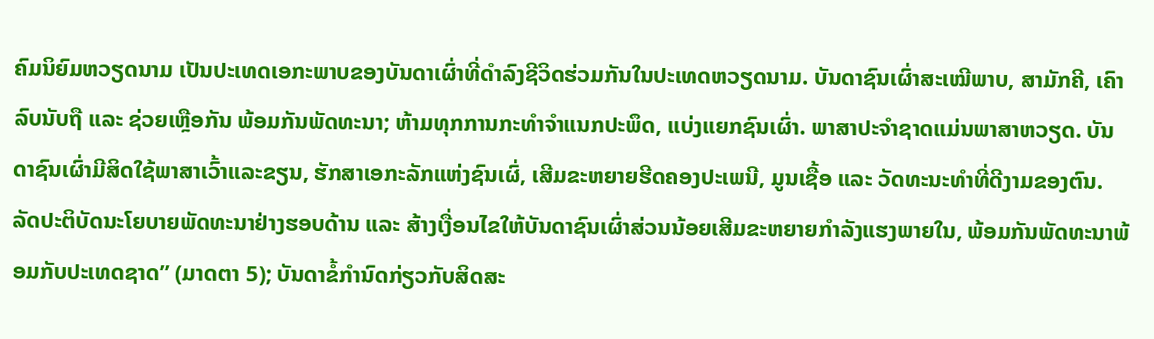ຄົມນິຍົມຫວຽດນາມ ເປັນປະເທດເອກະພາບຂອງບັນດາເຜົ່າທີ່ດຳລົງຊີວິດຮ່ວມກັນໃນປະເທດຫວຽດນາມ. ບັນດາຊົນເຜົ່າສະເໝີພາບ, ສາມັກຄີ, ເຄົາລົບນັບຖື ແລະ ຊ່ວຍເຫຼືອກັນ ພ້ອມກັນພັດທະນາ; ຫ້າມທຸກການກະທຳຈຳແນກປະພຶດ, ແບ່ງແຍກຊົນເຜົ່າ. ພາສາປະຈຳຊາດແມ່ນພາສາຫວຽດ. ບັນດາຊົນເຜົ່າມີສິດໃຊ້ພາສາເວົ້າແລະຂຽນ, ຮັກສາເອກະລັກແຫ່ງຊົນເຜົ່, ເສີມຂະຫຍາຍຮີດຄອງປະເພນີ, ມູນເຊື້ອ ແລະ ວັດທະນະທຳທີ່ດີງາມຂອງຕົນ. ລັດປະຕິບັດນະໂຍບາຍພັດທະນາຢ່າງຮອບດ້ານ ແລະ ສ້າງເງື່ອນໄຂໃຫ້ບັນດາຊົນເຜົ່າສ່ວນນ້ອຍເສີມຂະຫຍາຍກຳລັງແຮງພາຍໃນ, ພ້ອມກັນພັດທະນາພ້ອມກັບປະເທດຊາດ” (ມາດຕາ 5); ບັນດາຂໍ້ກຳນົດກ່ຽວກັບສິດສະ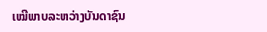ເໝີພາບລະຫວ່າງບັນດາຊົນ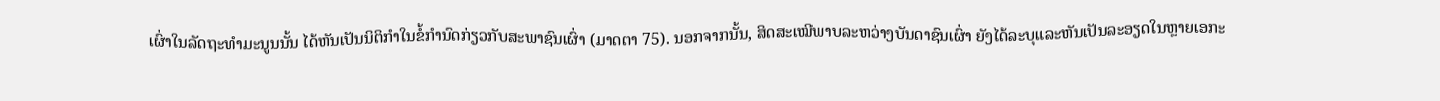ເຜົ່າໃນລັດຖະທຳມະນູນນັ້ນ ໄດ້ຫັນເປັນນິຕິກຳໃນຂໍ້ກຳນົດກ່ຽວກັບສະພາຊົນເຜົ່າ (ມາດຕາ 75). ນອກຈາກນັ້ນ, ສິດສະເໝີພາບລະຫວ່າງບັນດາຊົນເຜົ່າ ຍັງໄດ້ລະບຸແລະຫັນເປັນລະອຽດໃນຫຼາຍເອກະ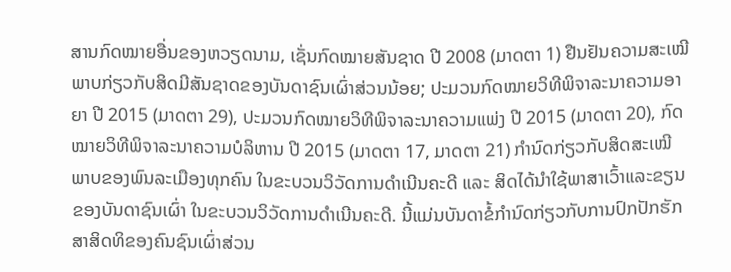ສານກົດໝາຍອື່ນຂອງຫວຽດນາມ, ເຊັ່ນກົດໝາຍສັນຊາດ ປີ 2008 (ມາດຕາ 1) ຢືນຢັນຄວາມສະເໝີພາບກ່ຽວກັບສິດມີສັນຊາດຂອງບັນດາຊົນເຜົ່າສ່ວນນ້ອຍ; ປະມວນກົດໝາຍວິທີພິຈາລະນາຄວາມອາຍາ ປີ 2015 (ມາດຕາ 29), ປະມວນກົດໝາຍວິທີພິຈາລະນາຄວາມແພ່ງ ປີ 2015 (ມາດຕາ 20), ກົດໝາຍວິທີພິຈາລະນາຄວາມບໍລິຫານ ປີ 2015 (ມາດຕາ 17, ມາດຕາ 21) ກຳນົດກ່ຽວກັບສິດສະເໝີພາບຂອງພົນລະເມືອງທຸກຄົນ ໃນຂະບວນວິວັດການດຳເນີນຄະດີ ແລະ ສິດໄດ້ນຳໃຊ້ພາສາເວົ້າແລະຂຽນຂອງບັນດາຊົນເຜົ່າ ໃນຂະບວນວິວັດການດຳເນີນຄະດີ. ນີ້ແມ່ນບັນດາຂໍ້ກຳນົດກ່ຽວກັບການປົກປັກຮັກສາສິດທິຂອງຄົນຊົນເຜົ່າສ່ວນ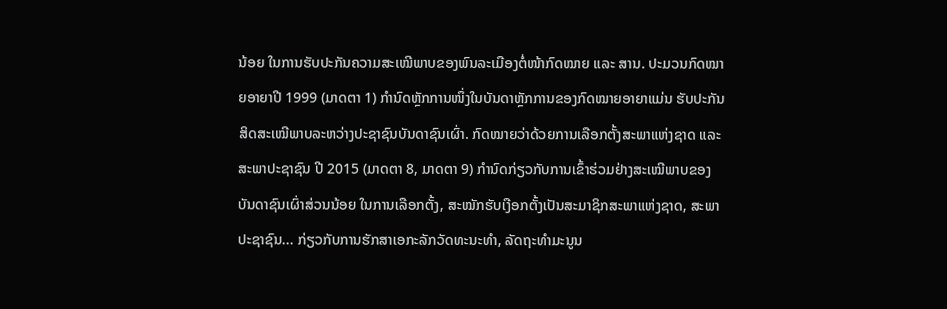ນ້ອຍ ໃນການຮັບປະກັນຄວາມສະເໝີພາບຂອງພົນລະເມືອງຕໍ່ໜ້າກົດໝາຍ ແລະ ສານ. ປະມວນກົດໝາຍອາຍາປີ 1999 (ມາດຕາ 1) ກຳນົດຫຼັກການໜຶ່ງໃນບັນດາຫຼັກການຂອງກົດໝາຍອາຍາແມ່ນ ຮັບປະກັນສິດສະເໝີພາບລະຫວ່າງປະຊາຊົນບັນດາຊົນເຜົ່າ. ກົດໝາຍວ່າດ້ວຍການເລືອກຕັ້ງສະພາແຫ່ງຊາດ ແລະ ສະພາປະຊາຊົນ ປີ 2015 (ມາດຕາ 8, ມາດຕາ 9) ກຳນົດກ່ຽວກັບການເຂົ້າຮ່ວມຢ່າງສະເໝີພາບຂອງບັນດາຊົນເຜົ່າສ່ວນນ້ອຍ ໃນການເລືອກຕັ້ງ, ສະໝັກຮັບເງືອກຕັ້ງເປັນສະມາຊິກສະພາແຫ່ງຊາດ, ສະພາປະຊາຊົນ... ກ່ຽວກັບການຮັກສາເອກະລັກວັດທະນະທຳ, ລັດຖະທຳມະນູນ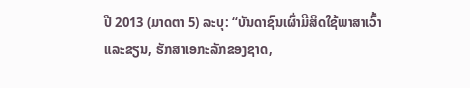ປີ 2013 (ມາດຕາ 5) ລະບຸ: “ບັນດາຊົນເຜົ່າມີສິດໃຊ້ພາສາເວົ້າແລະຂຽນ, ຮັກສາເອກະລັກຂອງຊາດ,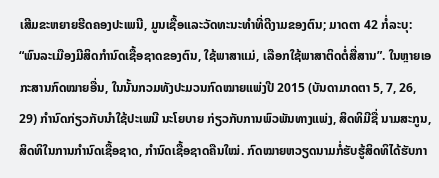ເສີມຂະຫຍາຍຮີດຄອງປະເພນີ, ມູນເຊື້ອແລະວັດທະນະທຳທີ່ດີງາມຂອງຕົນ; ມາດຕາ 42 ກໍ່ລະບຸ: “ພົນລະເມືອງມີສິດກຳນົດເຊື້ອຊາດຂອງຕົນ, ໃຊ້ພາສາແມ່, ເລືອກໃຊ້ພາສາຕິດຕໍ່ສື່ສານ”. ໃນຫຼາຍເອກະສານກົດໝາຍອື່ນ, ໃນນັ້ນກວມທັງປະມວນກົດໝາຍແພ່ງປີ 2015 (ບັນດາມາດຕາ 5, 7, 26, 29) ກຳນົດກ່ຽວກັບນຳໃຊ້ປະເພນີ ນະໂຍບາຍ ກ່ຽວກັບການພົວພັນທາງແພ່ງ, ສິດທິມີຊື່ ນາມສະກູນ, ສິດທິໃນການກຳນົດເຊື້ອຊາດ, ກຳນົດເຊື້ອຊາດຄືນໃໝ່. ກົດໝາຍຫວຽດນາມກໍ່ຮັບຮູ້ສິດທິໄດ້ຮັບກາ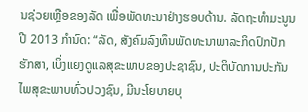ນຊ່ວຍເຫຼືອຂອງລັດ ເພື່ອພັດທະນາຢ່າງຮອບດ້ານ. ລັດຖະທຳມະນູນປີ 2013 ກຳນົດ: “ລັດ, ສັງຄົມລົງທຶນພັດທະນາພາລະກິດປົກປັກຮັກສາ, ເບິ່ງແຍງດູແລສຸຂະພາບຂອງປະຊາຊົນ, ປະຕິບັດການປະກັນໄພສຸຂະພາບທົ່ວປວງຊົນ, ມີນະໂຍບາຍບຸ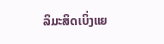ລິມະສິດເບິ່ງແຍ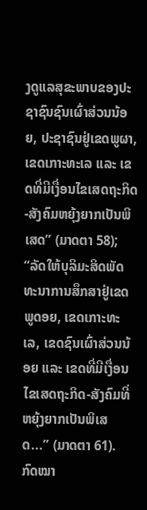ງດູແລສຸຂະພາບຂອງປະຊາຊົນຊົນເຜົ່າສ່ວນນ້ອຍ, ປະຊາຊົນຢູ່ເຂດພູຜາ, ເຂດເກາະທະເລ ແລະ ເຂດທີ່ມີເງື່ອນໄຂເສດຖະກິດ-ສັງຄົມຫຍຸ້ງຍາກເປັນພິເສດ” (ມາດຕາ 58); “ລັດໃຫ້ບຸລິມະສິດພັດທະນາການສຶກສາຢູ່ເຂດພູດອຍ, ເຂດເກາະທະເລ, ເຂດຊົນເຜົ່າສ່ວນນ້ອຍ ແລະ ເຂດທີ່ມີເງື່ອນໄຂເສດຖະກິດ-ສັງຄົມທີ່ຫຍຸ້ງຍາກເປັນພິເສດ...” (ມາດຕາ 61). ກົດໝາ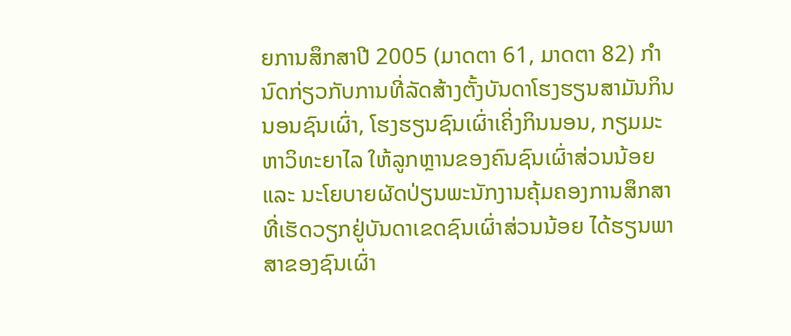ຍການສຶກສາປີ 2005 (ມາດຕາ 61, ມາດຕາ 82) ກຳນົດກ່ຽວກັບການທີ່ລັດສ້າງຕັ້ງບັນດາໂຮງຮຽນສາມັນກິນນອນຊົນເຜົ່າ, ໂຮງຮຽນຊົນເຜົ່າເຄິ່ງກິນນອນ, ກຽມມະຫາວິທະຍາໄລ ໃຫ້ລູກຫຼານຂອງຄົນຊົນເຜົ່າສ່ວນນ້ອຍ ແລະ ນະໂຍບາຍຜັດປ່ຽນພະນັກງານຄຸ້ມຄອງການສຶກສາທີ່ເຮັດວຽກຢູ່ບັນດາເຂດຊົນເຜົ່າສ່ວນນ້ອຍ ໄດ້ຮຽນພາສາຂອງຊົນເຜົ່າ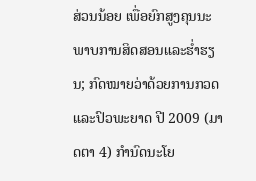ສ່ວນນ້ອຍ ເພື່ອຍົກສູງຄຸນນະພາບການສິດສອນແລະຮ່ຳຮຽນ; ກົດໝາຍວ່າດ້ວຍການກວດແລະປົວພະຍາດ ປີ 2009 (ມາດຕາ 4) ກຳນົດນະໂຍ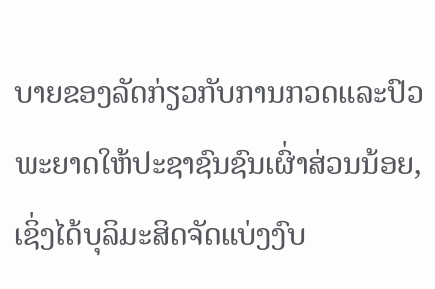ບາຍຂອງລັດກ່ຽວກັບການກວດແລະປົວພະຍາດໃຫ້ປະຊາຊົນຊົນເຜົ່າສ່ວນນ້ອຍ, ເຊິ່ງໄດ້ບຸລິມະສິດຈັດແບ່ງງົບ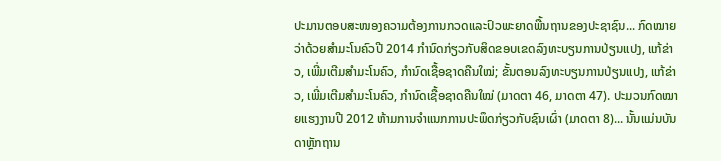ປະມານຕອບສະໜອງຄວາມຕ້ອງການກວດແລະປົວພະຍາດພື້ນຖານຂອງປະຊາຊົນ... ກົດໝາຍວ່າດ້ວຍສຳມະໂນຄົວປີ 2014 ກຳນົດກ່ຽວກັບສິດຂອບເຂດລົງທະບຽນການປ່ຽນແປງ, ແກ້ຂ່າວ, ເພີ່ມເຕີມສຳມະໂນຄົວ, ກຳນົດເຊື້ອຊາດຄືນໃໝ່; ຂັ້ນຕອນລົງທະບຽນການປ່ຽນແປງ, ແກ້ຂ່າວ, ເພີ່ມເຕີມສຳມະໂນຄົວ, ກຳນົດເຊື້ອຊາດຄືນໃໝ່ (ມາດຕາ 46, ມາດຕາ 47). ປະມວນກົດໝາຍແຮງງານປີ 2012 ຫ້າມການຈຳແນກການປະພຶດກ່ຽວກັບຊົນເຜົ່າ (ມາດຕາ 8)... ນັ້ນແມ່ນບັນດາຫຼັກຖານ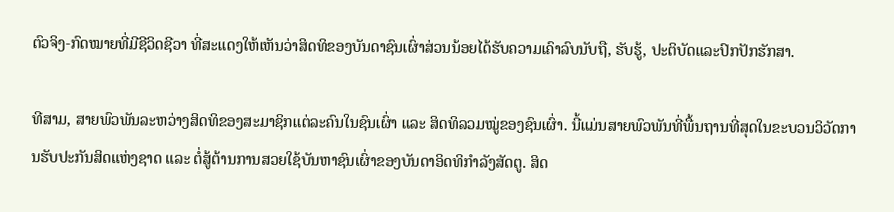ຕົວຈິງ-ກົດໝາຍທີ່ມີຊີວິດຊີວາ ທີ່ສະແດງໃຫ້ເຫັນວ່າສິດທິຂອງບັນດາຊົນເຜົ່າສ່ວນນ້ອຍໄດ້ຮັບຄວາມເຄົາລົບນັບຖື, ຮັບຮູ້, ປະຕິບັດແລະປົກປັກຮັກສາ.

ທີສາມ, ສາຍພົວພັນລະຫວ່າງສິດທິຂອງສະມາຊິກແຕ່ລະຄົນໃນຊົນເຜົ່າ ແລະ ສິດທິລວມໝູ່ຂອງຊົນເຜົ່າ. ນີ້ແມ່ນສາຍພົວພັນທີ່ພື້ນຖານທີ່ສຸດໃນຂະບວນວິວັດການຮັບປະກັນສິດແຫ່ງຊາດ ແລະ ຕໍ່ສູ້ຕ້ານການສວຍໃຊ້ບັນຫາຊົນເຜົ່າຂອງບັນດາອິດທິກຳລັງສັດຕູ. ສິດ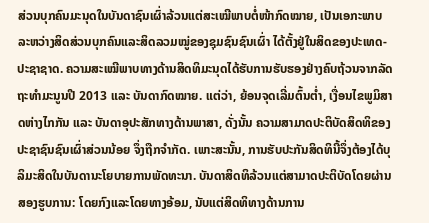ສ່ວນບຸກຄົນມະນຸດໃນບັນດາຊົນເຜົ່າລ້ວນແຕ່ສະເໝີພາບຕໍ່ໜ້າກົດໝາຍ, ເປັນເອກະພາບລະຫວ່າງສິດສ່ວນບຸກຄົນແລະສິດລວມໝູ່ຂອງຊຸມຊົນຊົນເຜົ່າ ໄດ້ຕັ້ງຢູ່ໃນສິດຂອງປະເທດ-ປະຊາຊາດ. ຄວາມສະເໝີພາບທາງດ້ານສິດທິມະນຸດໄດ້ຮັບການຮັບຮອງຢ່າງຄົບຖ້ວນຈາກລັດຖະທຳມະນູນປີ 2013 ແລະ ບັນດາກົດໝາຍ. ແຕ່ວ່າ, ຍ້ອນຈຸດເລີ່ມຕົ້ນຕ່ຳ, ເງື່ອນໄຂພູມິສາດຫ່າງໄກກັນ ແລະ ບັນດາອຸປະສັກທາງດ້ານພາສາ, ດັ່ງນັ້ນ ຄວາມສາມາດປະຕິບັດສິດທິຂອງປະຊາຊົນຊົນເຜົ່າສ່ວນນ້ອຍ ຈຶ່ງຖືກຈຳກັດ. ເພາະສະນັ້ນ, ການຮັບປະກັນສິດທິນີ້ຈຶ່ງຕ້ອງໄດ້ບຸລິມະສິດໃນບັນດານະໂຍບາຍການພັດທະນາ. ບັນດາສິດທິລ້ວນແຕ່ສາມາດປະຕິບັດໂດຍຜ່ານສອງຮູບການ: ໂດຍກົງແລະໂດຍທາງອ້ອມ, ນັບແຕ່ສິດທິທາງດ້ານການ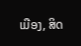ເມືອງ, ສິດ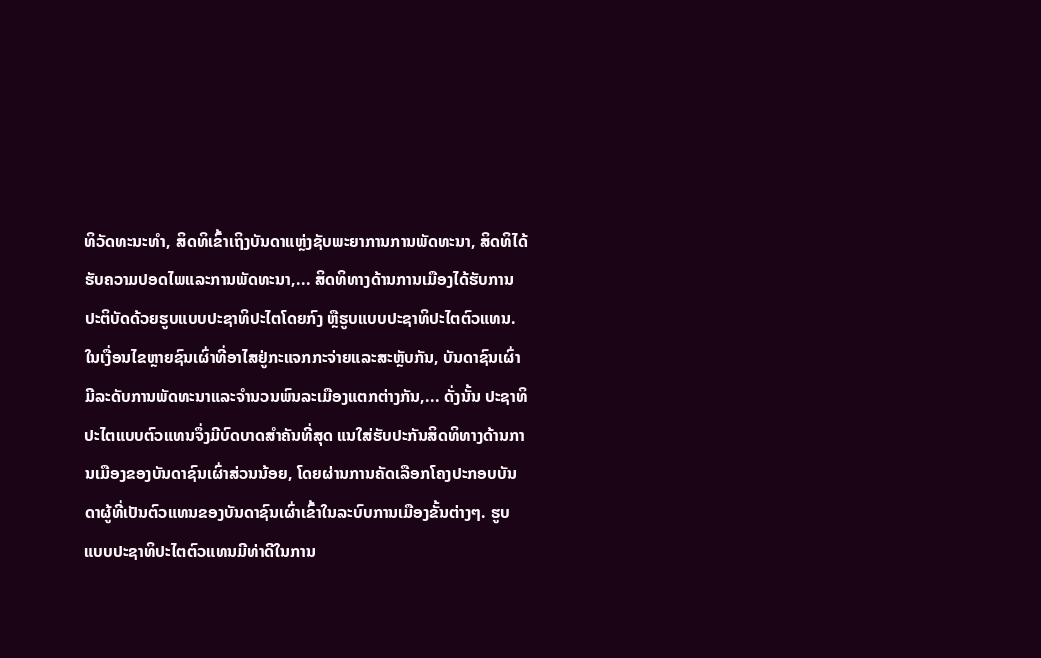ທິວັດທະນະທຳ, ສິດທິເຂົ້າເຖິງບັນດາແຫຼ່ງຊັບພະຍາການການພັດທະນາ, ສິດທິໄດ້ຮັບຄວາມປອດໄພແລະການພັດທະນາ,... ສິດທິທາງດ້ານການເມືອງໄດ້ຮັບການປະຕິບັດດ້ວຍຮູບແບບປະຊາທິປະໄຕໂດຍກົງ ຫຼືຮູບແບບປະຊາທິປະໄຕຕົວແທນ. ໃນເງື່ອນໄຂຫຼາຍຊົນເຜົ່າທີ່ອາໄສຢູ່ກະແຈກກະຈ່າຍແລະສະຫຼັບກັນ, ບັນດາຊົນເຜົ່າມີລະດັບການພັດທະນາແລະຈຳນວນພົນລະເມືອງແຕກຕ່າງກັນ,... ດັ່ງນັ້ນ ປະຊາທິປະໄຕແບບຕົວແທນຈຶ່ງມີບົດບາດສຳຄັນທີ່ສຸດ ແນໃສ່ຮັບປະກັນສິດທິທາງດ້ານການເມືອງຂອງບັນດາຊົນເຜົ່າສ່ວນນ້ອຍ, ໂດຍຜ່ານການຄັດເລືອກໂຄງປະກອບບັນດາຜູ້ທີ່ເປັນຕົວແທນຂອງບັນດາຊົນເຜົ່າເຂົ້າໃນລະບົບການເມືອງຂັ້ນຕ່າງໆ. ຮູບແບບປະຊາທິປະໄຕຕົວແທນມີທ່າດີໃນການ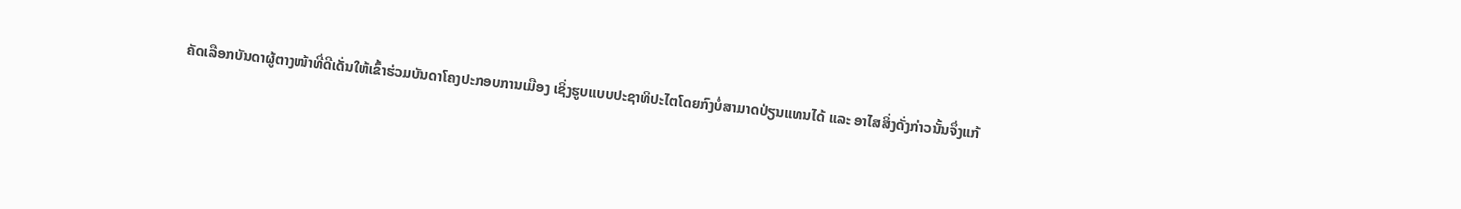ຄັດເລືອກບັນດາຜູ້ຕາງໜ້າທີ່ດີເດັ່ນໃຫ້ເຂົ້າຮ່ວມບັນດາໂຄງປະກອບການເມືອງ ເຊິ່ງຮູບແບບປະຊາທິປະໄຕໂດຍກົງບໍ່ສາມາດປ່ຽນແທນໄດ້ ແລະ ອາໄສສິ່ງດັ່ງກ່າວນັ້ນຈຶ່ງແກ້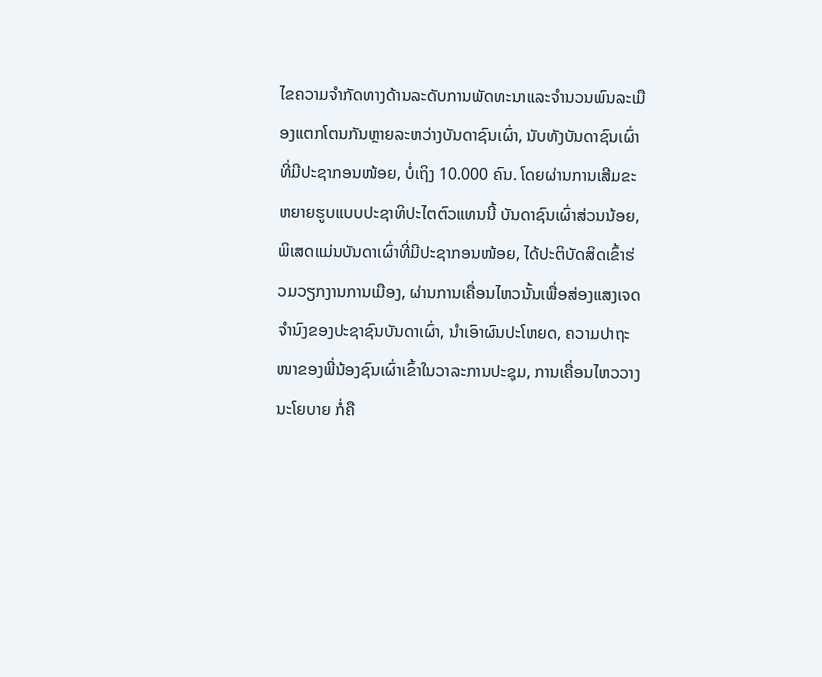ໄຂຄວາມຈຳກັດທາງດ້ານລະດັບການພັດທະນາແລະຈຳນວນພົນລະເມືອງແຕກໂຕນກັນຫຼາຍລະຫວ່າງບັນດາຊົນເຜົ່າ, ນັບທັງບັນດາຊົນເຜົ່າທີ່ມີປະຊາກອນໜ້ອຍ, ບໍ່ເຖິງ 10.000 ຄົນ. ໂດຍຜ່ານການເສີມຂະຫຍາຍຮູບແບບປະຊາທິປະໄຕຕົວແທນນີ້ ບັນດາຊົນເຜົ່າສ່ວນນ້ອຍ, ພິເສດແມ່ນບັນດາເຜົ່າທີ່ມີປະຊາກອນໜ້ອຍ, ໄດ້ປະຕິບັດສິດເຂົ້າຮ່ວມວຽກງານການເມືອງ, ຜ່ານການເຄື່ອນໄຫວນັ້ນເພື່ອສ່ອງແສງເຈດຈຳນົງຂອງປະຊາຊົນບັນດາເຜົ່າ, ນຳເອົາຜົນປະໂຫຍດ, ຄວາມປາຖະໜາຂອງພີ່ນ້ອງຊົນເຜົ່າເຂົ້າໃນວາລະການປະຊຸມ, ການເຄື່ອນໄຫວວາງນະໂຍບາຍ ກໍ່ຄື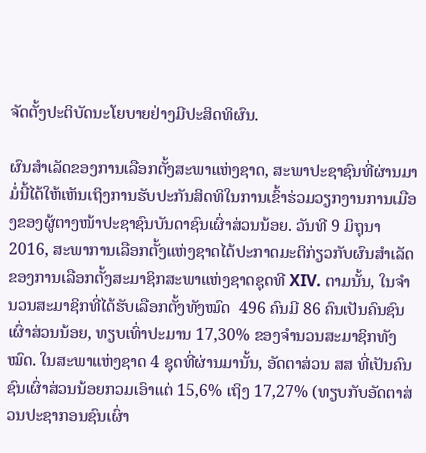ຈັດຕັ້ງປະຕິບັດນະໂຍບາຍຢ່າງມີປະສິດທິຜົນ.

ຜົນສຳເລັດຂອງການເລືອກຕັ້ງສະພາແຫ່ງຊາດ, ສະພາປະຊາຊົນທີ່ຜ່ານມາມໍ່ນີ້ໄດ້ໃຫ້ເຫັນເຖິງການຮັບປະກັນສິດທິໃນການເຂົ້າຮ່ວມວຽກງານການເມືອງຂອງຜູ້ຕາງໜ້າປະຊາຊົນບັນດາຊົນເຜົ່າສ່ວນນ້ອຍ. ວັນທີ 9 ມິຖຸນາ 2016, ສະພາການເລືອກຕັ້ງແຫ່ງຊາດໄດ້ປະກາດມະຕິກ່ຽວກັບຜົນສຳເລັດຂອງການເລືອກຕັ້ງສະມາຊິກສະພາແຫ່ງຊາດຊຸດທີ XIV. ຕາມນັ້ນ, ໃນຈຳນວນສະມາຊິກທີ່ໄດ້ຮັບເລືອກຕັ້ງທັງໝົດ  496 ຄົນມີ 86 ຄົນເປັນຄົນຊົນເຜົ່າສ່ວນນ້ອຍ, ທຽບເທົ່າປະມານ 17,30% ຂອງຈຳນວນສະມາຊິກທັງໝົດ. ໃນສະພາແຫ່ງຊາດ 4 ຊຸດທີ່ຜ່ານມານັ້ນ, ອັດຕາສ່ວນ ສສ ທີ່ເປັນຄົນຊົນເຜົ່າສ່ວນນ້ອຍກວມເອົາແຕ່ 15,6% ເຖິງ 17,27% (ທຽບກັບອັດຕາສ່ວນປະຊາກອນຊົນເຜົ່າ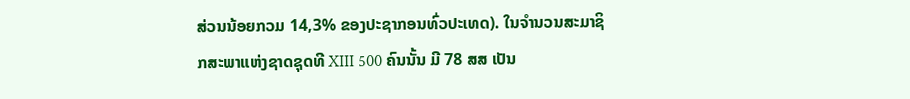ສ່ວນນ້ອຍກວມ 14,3% ຂອງປະຊາກອນທົ່ວປະເທດ). ໃນຈຳນວນສະມາຊິກສະພາແຫ່ງຊາດຊຸດທີ XIII 500 ຄົນນັ້ນ ມີ 78 ສສ ເປັນ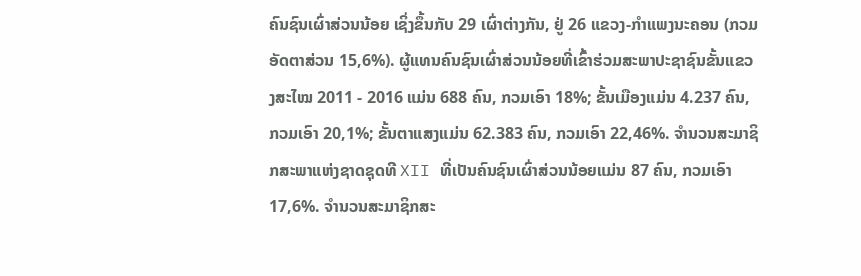ຄົນຊົນເຜົ່າສ່ວນນ້ອຍ ເຊິ່ງຂຶ້ນກັບ 29 ເຜົ່າຕ່າງກັນ, ຢູ່ 26 ແຂວງ-ກຳແພງນະຄອນ (ກວມອັດຕາສ່ວນ 15,6%). ຜູ້ແທນຄົນຊົນເຜົ່າສ່ວນນ້ອຍທີ່ເຂົ້າຮ່ວມສະພາປະຊາຊົນຂັ້ນແຂວງສະໄໝ 2011 - 2016 ແມ່ນ 688 ຄົນ, ກວມເອົາ 18%; ຂັ້ນເມືອງແມ່ນ 4.237 ຄົນ, ກວມເອົາ 20,1%; ຂັ້ນຕາແສງແມ່ນ 62.383 ຄົນ, ກວມເອົາ 22,46%. ຈຳນວນສະມາຊິກສະພາແຫ່ງຊາດຊຸດທີ XII ທີ່ເປັນຄົນຊົນເຜົ່າສ່ວນນ້ອຍແມ່ນ 87 ຄົນ, ກວມເອົາ 17,6%. ຈຳນວນສະມາຊິກສະ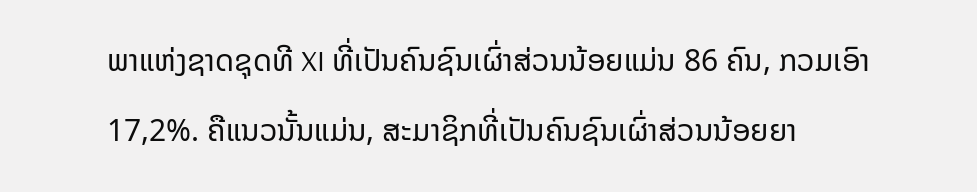ພາແຫ່ງຊາດຊຸດທີ XI ທີ່ເປັນຄົນຊົນເຜົ່າສ່ວນນ້ອຍແມ່ນ 86 ຄົນ, ກວມເອົາ 17,2%. ຄືແນວນັ້ນແມ່ນ, ສະມາຊິກທີ່ເປັນຄົນຊົນເຜົ່າສ່ວນນ້ອຍຍາ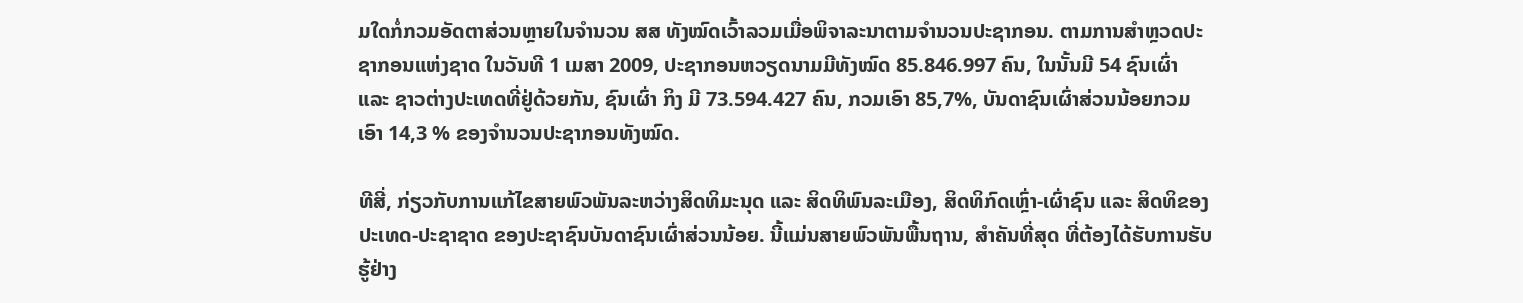ມໃດກໍ່ກວມອັດຕາສ່ວນຫຼາຍໃນຈຳນວນ ສສ ທັງໝົດເວົ້າລວມເມື່ອພິຈາລະນາຕາມຈຳນວນປະຊາກອນ. ຕາມການສຳຫຼວດປະຊາກອນແຫ່ງຊາດ ໃນວັນທີ 1 ເມສາ 2009, ປະຊາກອນຫວຽດນາມມີທັງໝົດ 85.846.997 ຄົນ, ໃນນັ້ນມີ 54 ຊົນເຜົ່າ ແລະ ຊາວຕ່າງປະເທດທີ່ຢູ່ດ້ວຍກັນ, ຊົນເຜົ່າ ກິງ ມີ 73.594.427 ຄົນ, ກວມເອົາ 85,7%, ບັນດາຊົນເຜົ່າສ່ວນນ້ອຍກວມເອົາ 14,3 % ຂອງຈຳນວນປະຊາກອນທັງໝົດ.

ທີສີ່, ກ່ຽວກັບການແກ້ໄຂສາຍພົວພັນລະຫວ່າງສິດທິມະນຸດ ແລະ ສິດທິພົນລະເມືອງ, ສິດທິກົດເຫຼົ່າ-ເຜົ່າຊົນ ແລະ ສິດທິຂອງປະເທດ-ປະຊາຊາດ ຂອງປະຊາຊົນບັນດາຊົນເຜົ່າສ່ວນນ້ອຍ. ນີ້ແມ່ນສາຍພົວພັນພື້ນຖານ, ສຳຄັນທີ່ສຸດ ທີ່ຕ້ອງໄດ້ຮັບການຮັບຮູ້ຢ່າງ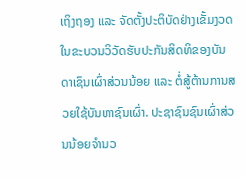ເຖິງຖອງ ແລະ ຈັດຕັ້ງປະຕິບັດຢ່າງເຂັ້ມງວດໃນຂະບວນວິວັດຮັບປະກັນສິດທິຂອງບັນດາເຊົນເຜົ່າສ່ວນນ້ອຍ ແລະ ຕໍ່ສູ້ຕ້ານການສວຍໃຊ້ບັນຫາຊົນເຜົ່າ. ປະຊາຊົນຊົນເຜົ່າສ່ວນນ້ອຍຈຳນວ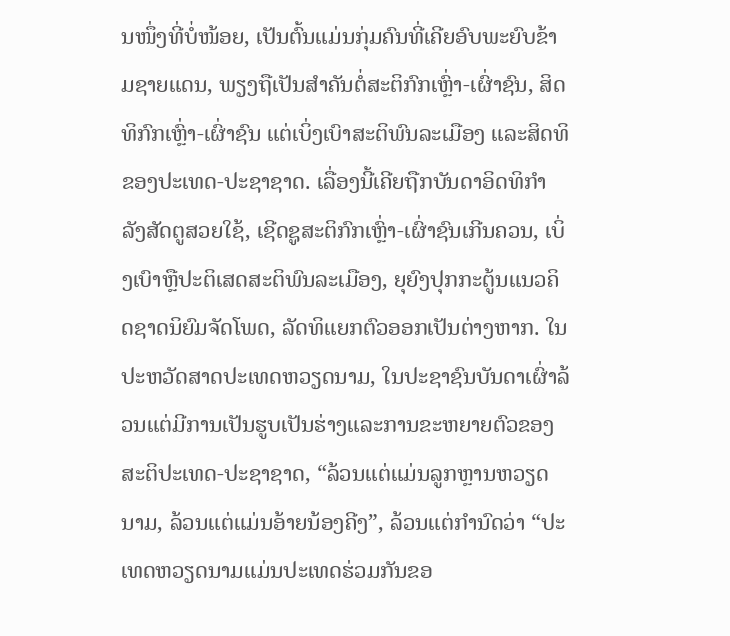ນໜຶ່ງທີ່ບໍ່ໜ້ອຍ, ເປັນຕົ້ນແມ່ນກຸ່ມຄົນທີ່ເຄີຍອົບພະຍົບຂ້າມຊາຍແດນ, ພຽງຖືເປັນສຳຄັນຕໍ່ສະຕິກົກເຫຼົ່າ-ເຜົ່າຊົນ, ສິດທິກົກເຫຼົ່າ-ເຜົ່າຊົນ ແຕ່ເບິ່ງເບົາສະຕິພົນລະເມືອງ ແລະສິດທິຂອງປະເທດ-ປະຊາຊາດ. ເລື່ອງນີ້ເຄີຍຖືກບັນດາອິດທິກຳລັງສັດຕູສວຍໃຊ້, ເຊີດຊູສະຕິກົກເຫຼົ່າ-ເຜົ່າຊົນເກີນຄວນ, ເບິ່ງເບົາຫຼືປະຕິເສດສະຕິພົນລະເມືອງ, ຍຸຍົງປຸກກະຕູ້ນແນວຄິດຊາດນິຍົມຈັດໂພດ, ລັດທິແຍກຕົວອອກເປັນຕ່າງຫາກ. ໃນປະຫວັດສາດປະເທດຫວຽດນາມ, ໃນປະຊາຊົນບັນດາເຜົ່າລ້ວນແຕ່ມີການເປັນຮູບເປັນຮ່າງແລະການຂະຫຍາຍຕົວຂອງສະຕິປະເທດ-ປະຊາຊາດ, “ລ້ວນແຕ່ແມ່ນລູກຫຼານຫວຽດນາມ, ລ້ວນແຕ່ແມ່ນອ້າຍນ້ອງຄີງ”, ລ້ວນແຕ່ກຳນົດວ່າ “ປະເທດຫວຽດນາມແມ່ນປະເທດຮ່ວມກັນຂອ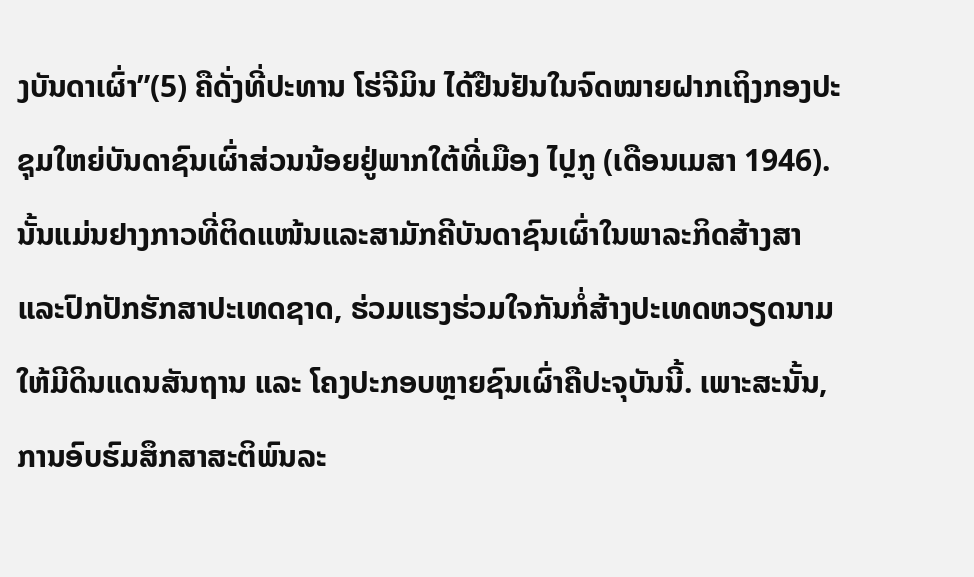ງບັນດາເຜົ່າ”(5) ຄືດັ່ງທີ່ປະທານ ໂຮ່ຈີມິນ ໄດ້ຢືນຢັນໃນຈົດໝາຍຝາກເຖິງກອງປະຊຸມໃຫຍ່ບັນດາຊົນເຜົ່າສ່ວນນ້ອຍຢູ່ພາກໃຕ້ທີ່ເມືອງ ໄປຼກູ (ເດືອນເມສາ 1946). ນັ້ນແມ່ນຢາງກາວທີ່ຕິດແໜ້ນແລະສາມັກຄີບັນດາຊົນເຜົ່າໃນພາລະກິດສ້າງສາແລະປົກປັກຮັກສາປະເທດຊາດ, ຮ່ວມແຮງຮ່ວມໃຈກັນກໍ່ສ້າງປະເທດຫວຽດນາມໃຫ້ມີດິນແດນສັນຖານ ແລະ ໂຄງປະກອບຫຼາຍຊົນເຜົ່າຄືປະຈຸບັນນີ້. ເພາະສະນັ້ນ, ການອົບຮົມສຶກສາສະຕິພົນລະ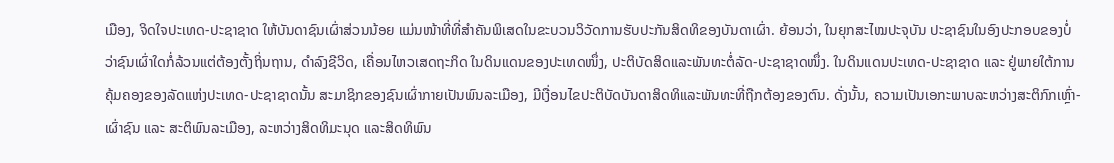ເມືອງ, ຈິດໃຈປະເທດ-ປະຊາຊາດ ໃຫ້ບັນດາຊົນເຜົ່າສ່ວນນ້ອຍ ແມ່ນໜ້າທີ່ທີ່ສຳຄັນພິເສດໃນຂະບວນວິວັດການຮັບປະກັນສິດທິຂອງບັນດາເຜົ່າ. ຍ້ອນວ່າ, ໃນຍຸກສະໄໝປະຈຸບັນ ປະຊາຊົນໃນອົງປະກອບຂອງບໍ່ວ່າຊົນເຜົ່າໃດກໍ່ລ້ວນແຕ່ຕ້ອງຕັ້ງຖິ່ນຖານ, ດຳລົງຊີວິດ, ເຄື່ອນໄຫວເສດຖະກິດ ໃນດິນແດນຂອງປະເທດໜຶ່ງ, ປະຕິບັດສິດແລະພັນທະຕໍ່ລັດ-ປະຊາຊາດໜຶ່ງ. ໃນດິນແດນປະເທດ-ປະຊາຊາດ ແລະ ຢູ່ພາຍໃຕ້ການຄຸ້ມຄອງຂອງລັດແຫ່ງປະເທດ-ປະຊາຊາດນັ້ນ ສະມາຊິກຂອງຊົນເຜົ່າກາຍເປັນພົນລະເມືອງ, ມີເງື່ອນໄຂປະຕິບັດບັນດາສິດທິແລະພັນທະທີ່ຖືກຕ້ອງຂອງຕົນ. ດັ່ງນັ້ນ, ຄວາມເປັນເອກະພາບລະຫວ່າງສະຕິກົກເຫຼົ່າ-ເຜົ່າຊົນ ແລະ ສະຕິພົນລະເມືອງ, ລະຫວ່າງສິດທິມະນຸດ ແລະສິດທິພົນ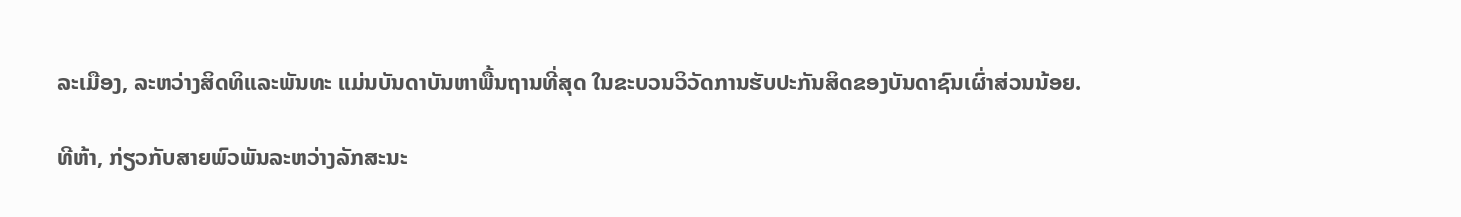ລະເມືອງ, ລະຫວ່າງສິດທິແລະພັນທະ ແມ່ນບັນດາບັນຫາພື້ນຖານທີ່ສຸດ ໃນຂະບວນວິວັດການຮັບປະກັນສິດຂອງບັນດາຊົນເຜົ່າສ່ວນນ້ອຍ.

ທີຫ້າ, ກ່ຽວກັບສາຍພົວພັນລະຫວ່າງລັກສະນະ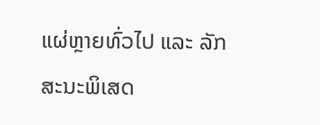ແຜ່ຫຼາຍທົ່ວໄປ ແລະ ລັກສະນະພິເສດ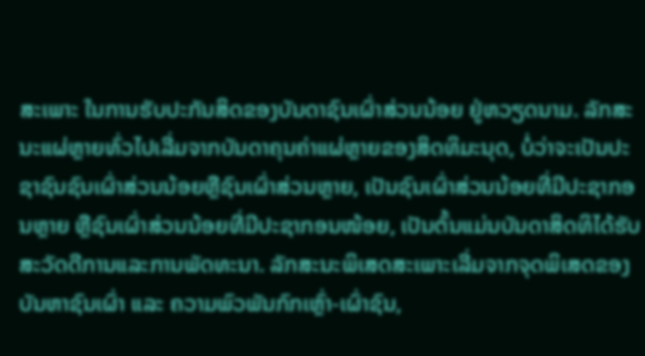ສະເພາະ ໃນການຮັບປະກັນສິດຂອງບັນດາຊົນເຜົ່າສ່ວນນ້ອຍ ຢູ່ຫວຽດນາມ. ລັກສະນະແຜ່ຫຼາຍທົ່ວໄປເລີ່ມຈາກບັນດາຄຸນຄ່າແຜ່ຫຼາຍຂອງສິດທິມະນຸດ, ບໍ່ວ່າຈະເປັນປະຊາຊົນຊົນເຜົ່າສ່ວນນ້ອຍຫຼືຊົນເຜົ່າສ່ວນຫຼາຍ, ເປັນຊົນເຜົ່າສ່ວນນ້ອຍທີ່ມີປະຊາກອນຫຼາຍ ຫຼືຊົນເຜົ່າສ່ວນນ້ອຍທີ່ມີປະຊາກອນໜ້ອຍ, ເປັນຕົ້ນແມ່ນບັນດາສິດທິໄດ້ຮັບສະວັດດີການແລະການພັດທະນາ. ລັກສະນະພິເສດສະເພາະເລີ່ມຈາກຈຸດພິເສດຂອງບັນຫາຊົນເຜົ່າ ແລະ ຄວາມພົວພັນກົກເຫຼົ່າ-ເຜົ່າຊົນ,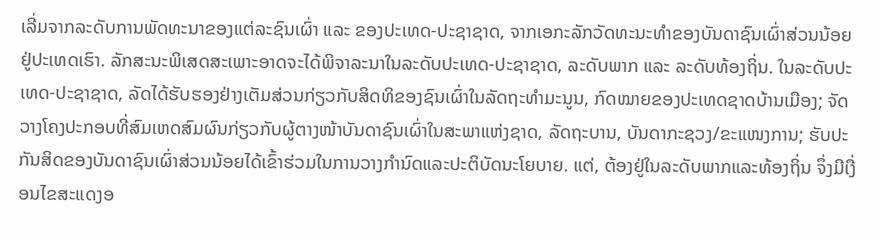ເລີ່ມຈາກລະດັບການພັດທະນາຂອງແຕ່ລະຊົນເຜົ່າ ແລະ ຂອງປະເທດ-ປະຊາຊາດ, ຈາກເອກະລັກວັດທະນະທຳຂອງບັນດາຊົນເຜົ່າສ່ວນນ້ອຍຢູ່ປະເທດເຮົາ. ລັກສະນະພິເສດສະເພາະອາດຈະໄດ້ພິຈາລະນາໃນລະດັບປະເທດ-ປະຊາຊາດ, ລະດັບພາກ ແລະ ລະດັບທ້ອງຖິ່ນ. ໃນລະດັບປະເທດ-ປະຊາຊາດ, ລັດໄດ້ຮັບຮອງຢ່າງເຕັມສ່ວນກ່ຽວກັບສິດທິຂອງຊົນເຜົ່າໃນລັດຖະທຳມະນູນ, ກົດໝາຍຂອງປະເທດຊາດບ້ານເມືອງ; ຈັດວາງໂຄງປະກອບທີ່ສົມເຫດສົມຜົນກ່ຽວກັບຜູ້ຕາງໜ້າບັນດາຊົນເຜົ່າໃນສະພາແຫ່ງຊາດ, ລັດຖະບານ, ບັນດາກະຊວງ/ຂະແໜງການ; ຮັບປະກັນສິດຂອງບັນດາຊົນເຜົ່າສ່ວນນ້ອຍໄດ້ເຂົ້າຮ່ວມໃນການວາງກຳນົດແລະປະຕິບັດນະໂຍບາຍ. ແຕ່, ຕ້ອງຢູ່ໃນລະດັບພາກແລະທ້ອງຖິ່ນ ຈຶ່ງມີເງື່ອນໄຂສະແດງອ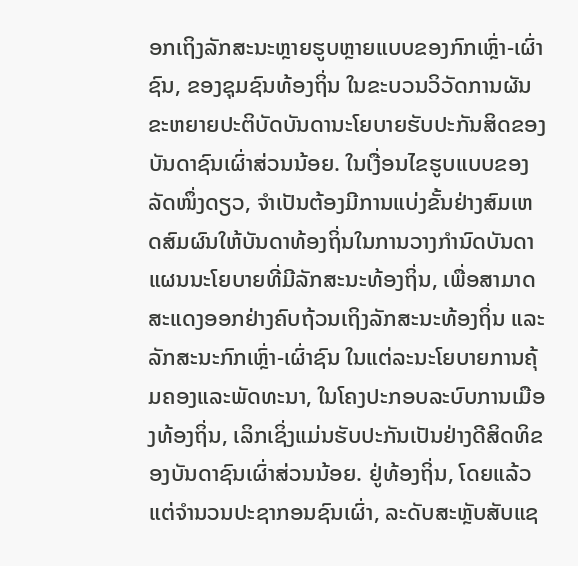ອກເຖິງລັກສະນະຫຼາຍຮູບຫຼາຍແບບຂອງກົກເຫຼົ່າ-ເຜົ່າຊົນ, ຂອງຊຸມຊົນທ້ອງຖິ່ນ ໃນຂະບວນວິວັດການຜັນຂະຫຍາຍປະຕິບັດບັນດານະໂຍບາຍຮັບປະກັນສິດຂອງບັນດາຊົນເຜົ່າສ່ວນນ້ອຍ. ໃນເງື່ອນໄຂຮູບແບບຂອງລັດໜຶ່ງດຽວ, ຈຳເປັນຕ້ອງມີການແບ່ງຂັ້ນຢ່າງສົມເຫດສົມຜົນໃຫ້ບັນດາທ້ອງຖິ່ນໃນການວາງກຳນົດບັນດາແຜນນະໂຍບາຍທີ່ມີລັກສະນະທ້ອງຖິ່ນ, ເພື່ອສາມາດສະແດງອອກຢ່າງຄົບຖ້ວນເຖິງລັກສະນະທ້ອງຖິ່ນ ແລະ ລັກສະນະກົກເຫຼົ່າ-ເຜົ່າຊົນ ໃນແຕ່ລະນະໂຍບາຍການຄຸ້ມຄອງແລະພັດທະນາ, ໃນໂຄງປະກອບລະບົບການເມືອງທ້ອງຖິ່ນ, ເລິກເຊິ່ງແມ່ນຮັບປະກັນເປັນຢ່າງດີສິດທິຂອງບັນດາຊົນເຜົ່າສ່ວນນ້ອຍ. ຢູ່ທ້ອງຖິ່ນ, ໂດຍແລ້ວແຕ່ຈຳນວນປະຊາກອນຊົນເຜົ່າ, ລະດັບສະຫຼັບສັບແຊ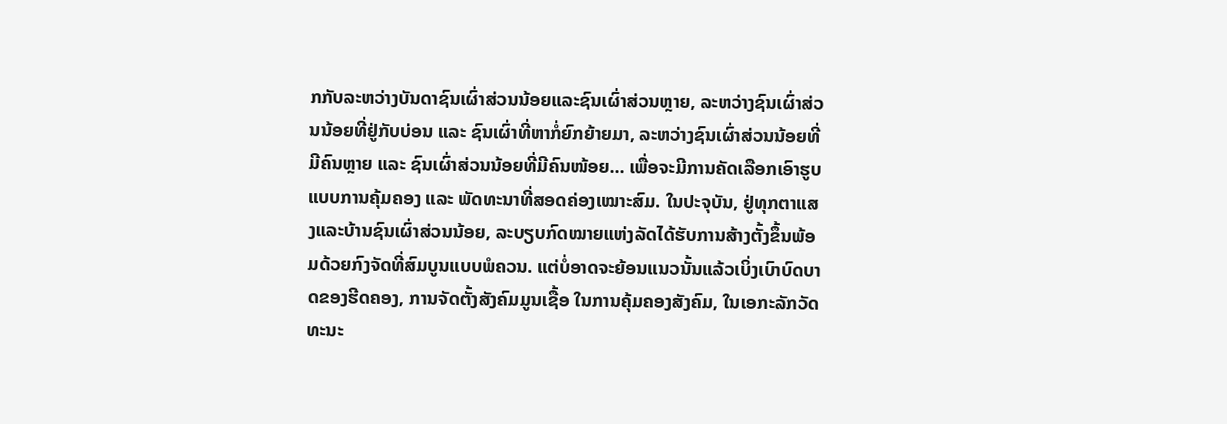ກກັບລະຫວ່າງບັນດາຊົນເຜົ່າສ່ວນນ້ອຍແລະຊົນເຜົ່າສ່ວນຫຼາຍ, ລະຫວ່າງຊົນເຜົ່າສ່ວນນ້ອຍທີ່ຢູ່ກັບບ່ອນ ແລະ ຊົນເຜົ່າທີ່ຫາກໍ່ຍົກຍ້າຍມາ, ລະຫວ່າງຊົນເຜົ່າສ່ວນນ້ອຍທີ່ມີຄົນຫຼາຍ ແລະ ຊົນເຜົ່າສ່ວນນ້ອຍທີ່ມີຄົນໜ້ອຍ... ເພື່ອຈະມີການຄັດເລືອກເອົາຮູບແບບການຄຸ້ມຄອງ ແລະ ພັດທະນາທີ່ສອດຄ່ອງເໝາະສົມ. ໃນປະຈຸບັນ, ຢູ່ທຸກຕາແສງແລະບ້ານຊົນເຜົ່າສ່ວນນ້ອຍ, ລະບຽບກົດໝາຍແຫ່ງລັດໄດ້ຮັບການສ້າງຕັ້ງຂຶ້ນພ້ອມດ້ວຍກົງຈັດທີ່ສົມບູນແບບພໍຄວນ. ແຕ່ບໍ່ອາດຈະຍ້ອນແນວນັ້ນແລ້ວເບິ່ງເບົາບົດບາດຂອງຮີດຄອງ, ການຈັດຕັ້ງສັງຄົມມູນເຊື້ອ ໃນການຄຸ້ມຄອງສັງຄົມ, ໃນເອກະລັກວັດທະນະ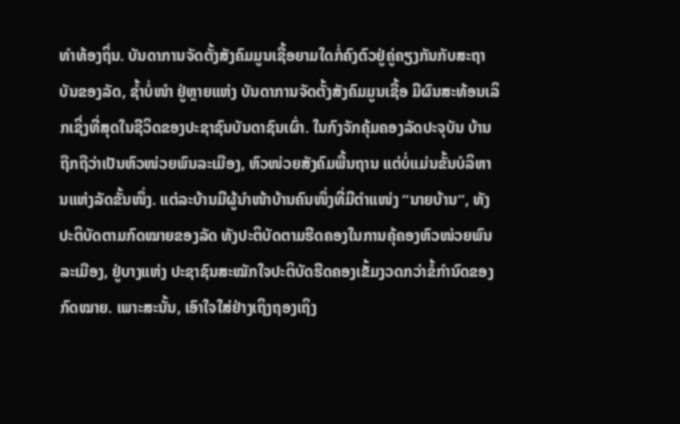ທຳທ້ອງຖິ່ນ. ບັນດາການຈັດຕັ້ງສັງຄົມມູນເຊື້ອຍາມໃດກໍ່ຄົງຕົວຢູ່ຄູ່ຄຽງກັນກັບສະຖາບັນຂອງລັດ, ຊ້ຳບໍ່ໜຳ ຢູ່ຫຼາຍແຫ່ງ ບັນດາການຈັດຕັ້ງສັງຄົມມູນເຊື້ອ ມີຜົນສະທ້ອນເລິກເຊິ່ງທີ່ສຸດໃນຊີວິດຂອງປະຊາຊົນບັນດາຊົນເຜົ່າ. ໃນກົງຈັກຄຸ້ມຄອງລັດປະຈຸບັນ ບ້ານຖືກຖືວ່າເປັນຫົວໜ່ວຍພົນລະເມືອງ, ຫົວໜ່ວຍສັງຄົມພື້ນຖານ ແຕ່ບໍ່ແມ່ນຂັ້ນບໍລິຫານແຫ່ງລັດຂັ້ນໜຶ່ງ. ແຕ່ລະບ້ານມີຜູ້ນຳໜ້າບ້ານຄົນໜຶ່ງທີ່ມີຕຳແໜ່ງ “ນາຍບ້ານ”, ທັງປະຕິບັດຕາມກົດໝາຍຂອງລັດ ທັງປະຕິບັດຕາມຮີດຄອງໃນການຄຸ້ຄອງຫົວໜ່ວຍພົນລະເມືອງ, ຢູ່ບາງແຫ່ງ ປະຊາຊົນສະໝັກໃຈປະຕິບັດຮີດຄອງເຂັ້ມງວດກວ່າຂໍ້ກຳນົດຂອງກົດໝາຍ. ເພາະສະນັ້ນ, ເອົາໃຈໃສ່ຢ່າງເຖິງຖອງເຖິງ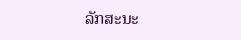ລັກສະນະ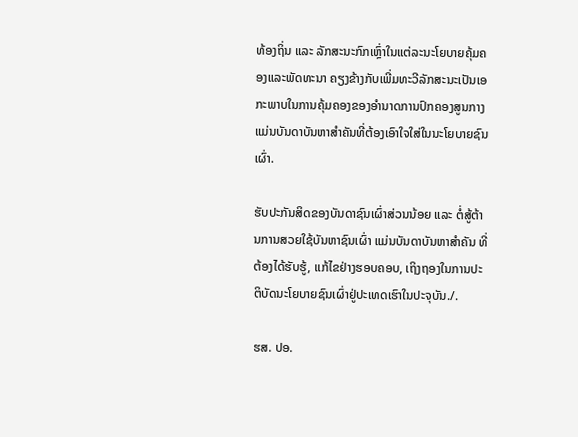ທ້ອງຖິ່ນ ແລະ ລັກສະນະກົກເຫຼົ່າໃນແຕ່ລະນະໂຍບາຍຄຸ້ມຄອງແລະພັດທະນາ ຄຽງຂ້າງກັບເພີ່ມທະວີລັກສະນະເປັນເອກະພາບໃນການຄຸ້ມຄອງຂອງອຳນາດການປົກຄອງສູນກາງ ແມ່ນບັນດາບັນຫາສຳຄັນທີ່ຕ້ອງເອົາໃຈໃສ່ໃນນະໂຍບາຍຊົນເຜົ່າ.

ຮັບປະກັນສິດຂອງບັນດາຊົນເຜົ່າສ່ວນນ້ອຍ ແລະ ຕໍ່ສູ້ຕ້ານການສວຍໃຊ້ບັນຫາຊົນເຜົ່າ ແມ່ນບັນດາບັນຫາສຳຄັນ ທີ່ຕ້ອງໄດ້ຮັບຮູ້, ແກ້ໄຂຢ່າງຮອບຄອບ, ເຖິງຖອງໃນການປະຕິບັດນະໂຍບາຍຊົນເຜົ່າຢູ່ປະເທດເຮົາໃນປະຈຸບັນ./.

ຮສ. ປອ.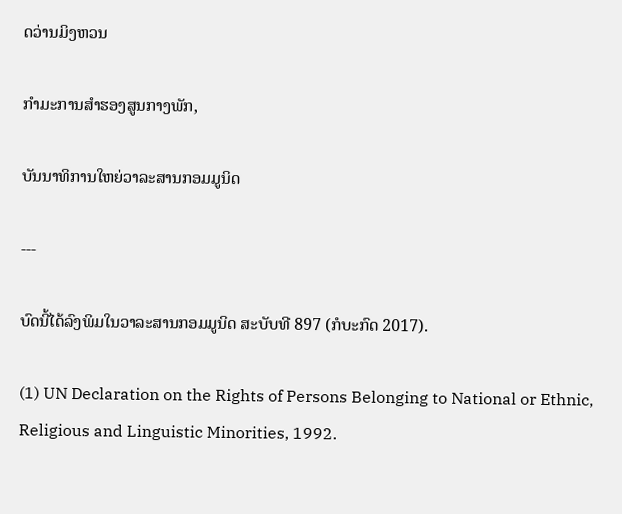ດວ່ານມິງຫວນ

ກຳມະການສຳຮອງສູນກາງພັກ,

ບັນນາທິການໃຫຍ່ວາລະສານກອມມູນິດ

---

ບົດນີ້ໄດ້ລົງພິມໃນວາລະສານກອມມູນິດ ສະບັບທີ 897 (ກໍບະກົດ 2017).

(1) UN Declaration on the Rights of Persons Belonging to National or Ethnic, Religious and Linguistic Minorities, 1992.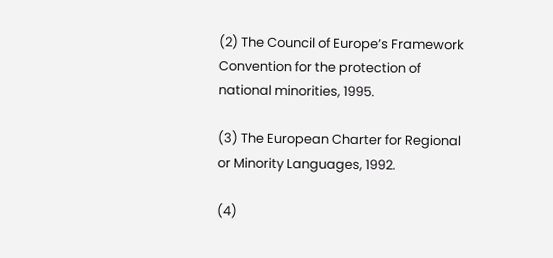(2) The Council of Europe’s Framework Convention for the protection of national minorities, 1995.

(3) The European Charter for Regional or Minority Languages, 1992.

(4)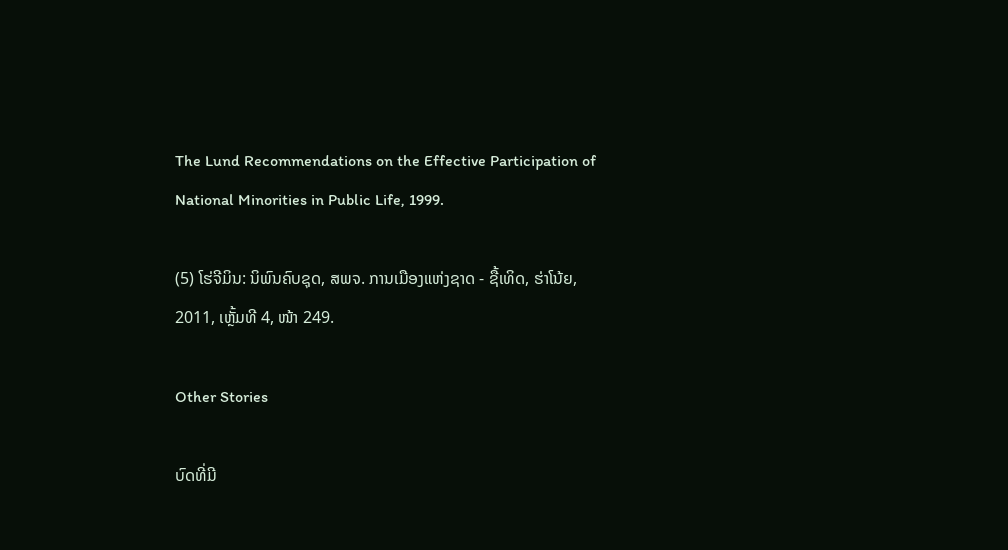The Lund Recommendations on the Effective Participation of National Minorities in Public Life, 1999.

(5) ໂຮ່ຈີມິນ: ນິພົນຄົບຊຸດ, ສພຈ. ການເມືອງແຫ່ງຊາດ - ຊື້ເທິດ, ຮ່າໂນ້ຍ, 2011, ເຫຼັ້ມທີ 4, ໜ້າ 249.

Other Stories

ບົດທີ່ມີ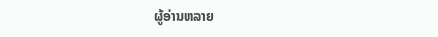ຜູ້ອ່ານຫລາຍ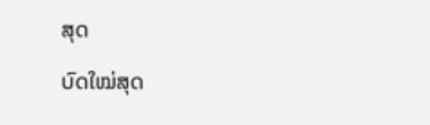ສຸດ

ບົດໃໝ່ສຸດ